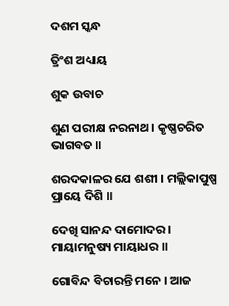ଦଶମ ସ୍କନ୍ଧ

ତ୍ରିଂ‌ଶ ଅଧ୍ୟାୟ

ଶୁକ ଉବାଚ

ଶୁଣ ପରୀକ୍ଷ ନରନାଥ । କୃଷ୍ଣଚରିତ ଭାଗବତ ॥

ଶରଦକାଳର ଯେ ଶଶୀ । ମଲ୍ଲିକାପୁଷ୍ପ ପ୍ରାୟେ ଦିଶି ॥

ଦେଖି ସାନନ୍ଦ ଦାମୋଦର । ମାୟାମନୁଷ୍ୟ ମାୟାଧର ॥

ଗୋବିନ୍ଦ ବିଚାରନ୍ତି ମନେ । ଆଜ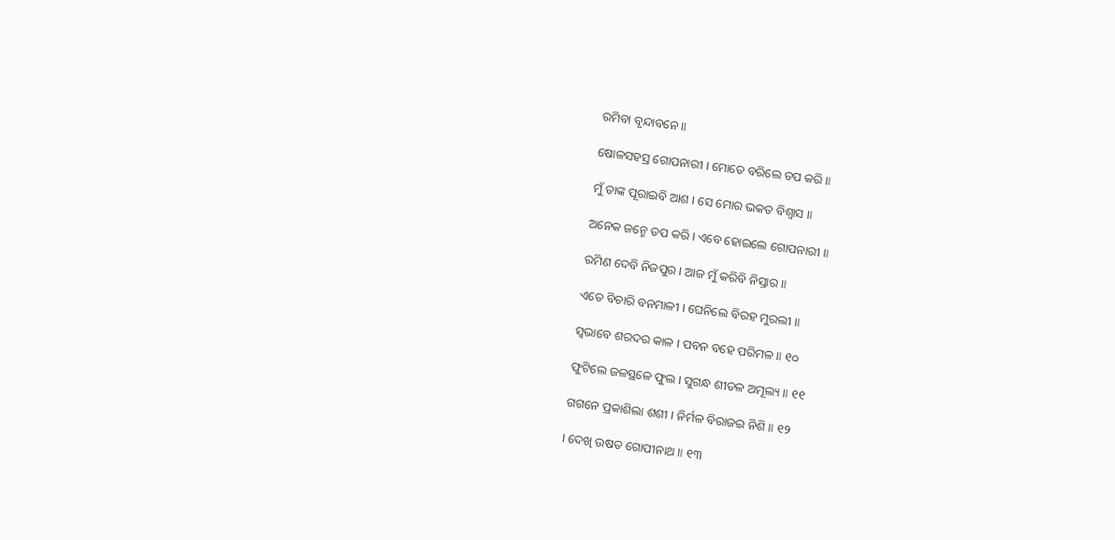ରମିବା ବୃନ୍ଦାବନେ ॥

ଷୋଳସହସ୍ର ଗୋପନାରୀ । ମୋତେ ବରିଲେ ତପ କରି ॥

ମୁଁ ତାଙ୍କ ପୂରାଇବି ଆଶ । ସେ ମୋର ଭକତ ବିଶ୍ୱାସ ॥

ଅନେକ ଜନ୍ମେ ତପ କରି । ଏବେ ହୋଇଲେ ଗୋପନାରୀ ॥

ରମିଣ ଦେବି ନିଜପୁର । ଆଜ ମୁଁ କରିବି ନିସ୍ତାର ॥

ଏତେ ବିଚାରି ବନମାଳୀ । ଘେନିଲେ ବିରହ ମୁରଲୀ ॥

ସ୍ୱଭାବେ ଶରଦର କାଳ । ପବନ ବହେ ପରିମଳ ॥ ୧୦

ଫୁଟିଲେ ଜଳସ୍ଥଳେ ଫୁଲ । ସୁଗନ୍ଧ ଶୀତଳ ଅମୂଲ୍ୟ ॥ ୧୧

ଗଗନେ ପ୍ରକାଶିଲା ଶଶୀ । ନିର୍ମଳ ବିରାଜଇ ନିଶି ॥ ୧୨

। ଦେଖି ଉଷତ ଗୋପୀନାଥ ॥ ୧୩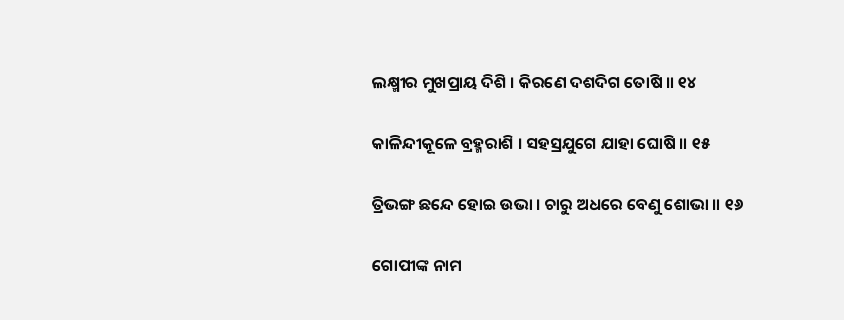ଲକ୍ଷ୍ମୀର ମୁଖପ୍ରାୟ ଦିଶି । କିରଣେ ଦଶଦିଗ ତୋଷି ॥ ୧୪

କାଳିନ୍ଦୀକୂଳେ ବ୍ରହ୍ମରାଶି । ସହସ୍ରଯୁଗେ ଯାହା ଘୋଷି ॥ ୧୫

ତ୍ରିଭଙ୍ଗ ଛନ୍ଦେ ହୋଇ ଉଭା । ଚାରୁ ଅଧରେ ବେଣୁ ଶୋଭା ॥ ୧୬

ଗୋପୀଙ୍କ ନାମ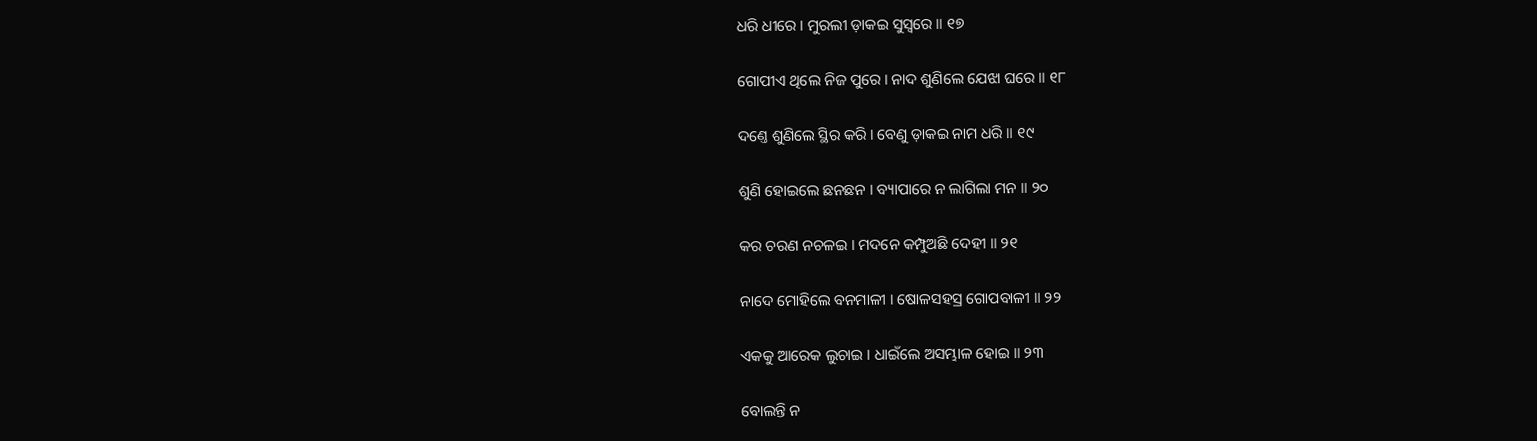ଧରି ଧୀରେ । ମୁରଲୀ ଡ଼ାକଇ ସୁସ୍ୱରେ ॥ ୧୭

ଗୋପୀଏ ଥିଲେ ନିଜ ପୁରେ । ନାଦ ଶୁଣିଲେ ଯେଝା ଘରେ ॥ ୧୮

ଦଣ୍ତେ ଶୁଣିଲେ ସ୍ଥିର କରି । ବେଣୁ ଡ଼ାକଇ ନାମ ଧରି ॥ ୧୯

ଶୁଣି ହୋଇଲେ ଛନଛନ । ବ୍ୟାପାରେ ନ ଲାଗିଲା ମନ ॥ ୨୦

କର ଚରଣ ନଚଳଇ । ମଦନେ କମ୍ପୁଅଛି ଦେହୀ ॥ ୨୧

ନାଦେ ମୋହିଲେ ବନମାଳୀ । ଷୋଳସହସ୍ର ଗୋପବାଳୀ ॥ ୨୨

ଏକକୁ ଆରେକ ଲୁଚାଇ । ଧାଇଁଲେ ଅସମ୍ଭାଳ ହୋଇ ॥ ୨୩

ବୋଲନ୍ତି ନ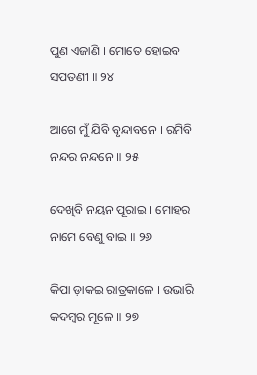ପୁଣ ଏଜାଣି । ମୋତେ ହୋଇବ ସପତଣୀ ॥ ୨୪

ଆଗେ ମୁଁ ଯିବି ବୃନ୍ଦାବନେ । ରମିବି ନନ୍ଦର ନନ୍ଦନେ ॥ ୨୫

ଦେଖିବି ନୟନ ପୂରାଇ । ମୋହର ନାମେ ବେଣୁ ବାଇ ॥ ୨୬

କିପା ଡ଼ାକଇ ରାତ୍ରକାଳେ । ଉଭାରି କଦମ୍ବର ମୂଳେ ॥ ୨୭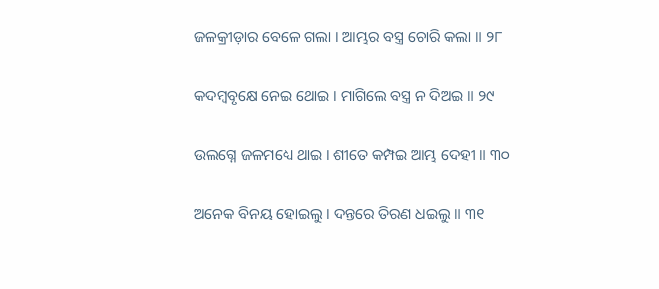ଜଳକ୍ରୀଡ଼ାର ବେଳେ ଗଲା । ଆମ୍ଭର ବସ୍ତ୍ର ଚୋରି କଲା ॥ ୨୮

କଦମ୍ବବୃକ୍ଷେ ନେଇ ଥୋଇ । ମାଗିଲେ ବସ୍ତ୍ର ନ ଦିଅଇ ॥ ୨୯

ଉଲଗ୍ନେ ଜଳମଧ୍ୟେ ଥାଇ । ଶୀତେ କମ୍ପଇ ଆମ୍ଭ ଦେହୀ ॥ ୩୦

ଅନେକ ବିନୟ ହୋଇଲୁ । ଦନ୍ତରେ ତିରଣ ଧଇଲୁ ॥ ୩୧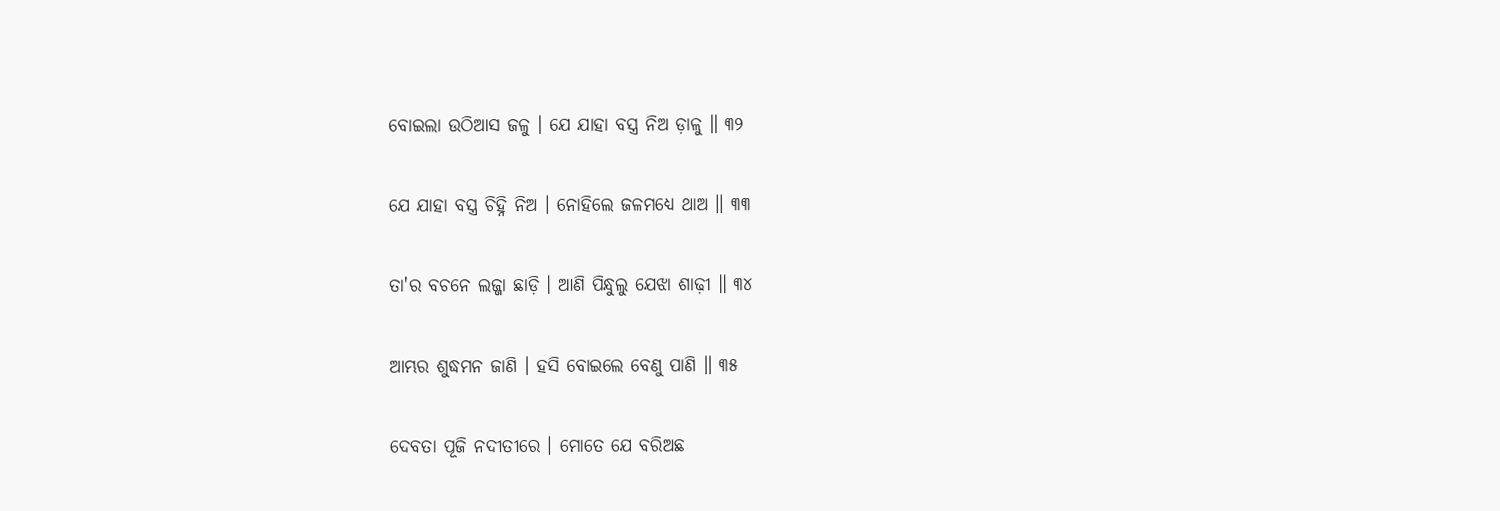ବୋଇଲା ଉଠିଆସ ଜଳୁ । ଯେ ଯାହା ବସ୍ତ୍ର ନିଅ ଡ଼ାଳୁ ॥ ୩୨

ଯେ ଯାହା ବସ୍ତ୍ର ଚିହ୍ନି ନିଅ । ନୋହିଲେ ଜଳମଧ୍ୟେ ଥାଅ ॥ ୩୩

ତା'ର ବଚନେ ଲଜ୍ଜା ଛାଡ଼ି । ଆଣି ପିନ୍ଧୁଲୁ ଯେଝା ଶାଢ଼ୀ ॥ ୩୪

ଆମ୍ଭର ଶୁଦ୍ଧମନ ଜାଣି । ହସି ବୋଇଲେ ବେଣୁ ପାଣି ॥ ୩୫

ଦେବତା ପୂଜି ନଦୀତୀରେ । ମୋତେ ଯେ ବରିଅଛ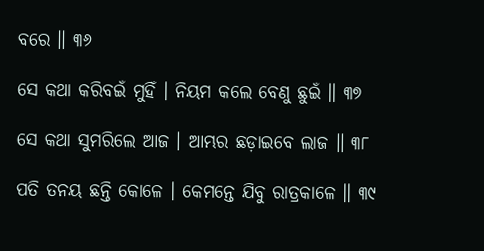ବରେ ॥ ୩୬

ସେ କଥା କରିବଇଁ ମୁହିଁ । ନିୟମ କଲେ ବେଣୁ ଛୁଇଁ ॥ ୩୭

ସେ କଥା ସୁମରିଲେ ଆଜ । ଆମ୍ଭର ଛଡ଼ାଇବେ ଲାଜ ॥ ୩୮

ପତି ତନୟ ଛନ୍ତି କୋଳେ । କେମନ୍ତେ ଯିବୁ ରାତ୍ରକାଳେ ॥ ୩୯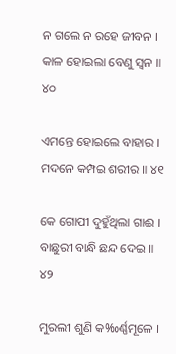ନ ଗଲେ ନ ରହେ ଜୀବନ । କାଳ ହୋଇଲା ବେଣୁ ସ୍ୱନ ॥ ୪୦

ଏମନ୍ତେ ହୋଇଲେ ବାହାର । ମଦନେ କମ୍ପଇ ଶରୀର ॥ ୪୧

କେ ଗୋପୀ ଦୁହୁଁଥିଲା ଗାଈ । ବାଛୁରୀ ବାନ୍ଧି ଛନ୍ଦ ଦେଇ ॥ ୪୨

ମୁରଲୀ ଶୁଣି କ‰ର୍ଣ୍ଣମୂଳେ ।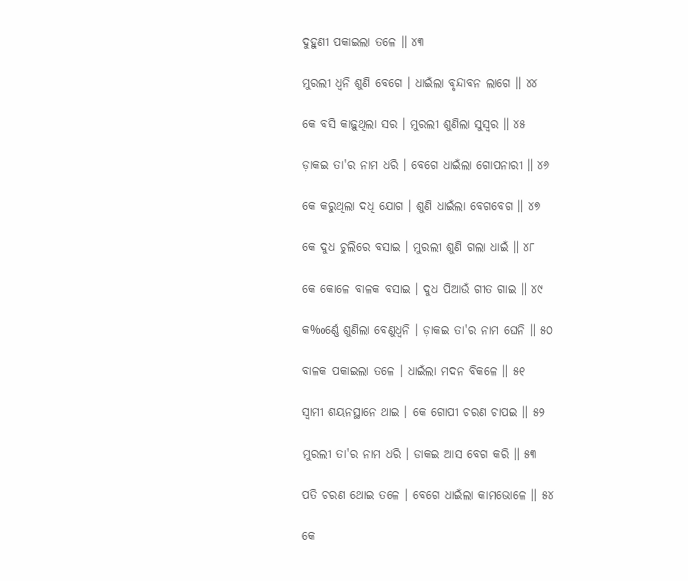ଦୁହୁଣୀ ପକାଇଲା ତଳେ ॥ ୪୩

ମୁରଲୀ ଧ୍ୱନି ଶୁଣି ବେଗେ । ଧାଇଁଲା ବୃନ୍ଦାବନ ଲାଗେ ॥ ୪୪

କେ ବସି କାଢ଼ୁଥିଲା ସର । ମୁରଲୀ ଶୁଣିଲା ସୁସ୍ୱର ॥ ୪୫

ଡ଼ାକଇ ତା'ର ନାମ ଧରି । ବେଗେ ଧାଇଁଲା ଗୋପନାରୀ ॥ ୪୬

କେ କରୁଥିଲା ଦଧି ଯୋଗ । ଶୁଣି ଧାଇଁଲା ବେଗବେଗ ॥ ୪୭

କେ ଦୁଧ ଚୁଲିରେ ବସାଇ । ମୁରଲୀ ଶୁଣି ଗଲା ଧାଇଁ ॥ ୪୮

କେ କୋଳେ ବାଳକ ବସାଇ । ଦୁଧ ପିଆଉଁ ଗୀତ ଗାଇ ॥ ୪୯

କ‰ର୍ଣ୍ଣେ ଶୁଣିଲା ବେଣୁଧ୍ୱନି । ଡ଼ାକଇ ତା'ର ନାମ ଘେନି ॥ ୫୦

ବାଳକ ପକାଇଲା ତଳେ । ଧାଇଁଲା ମଦନ ବିକଳେ ॥ ୫୧

ସ୍ୱାମୀ ଶୟନସ୍ଥାନେ ଥାଇ । କେ ଗୋପୀ ଚରଣ ଚାପଇ ॥ ୫୨

ମୁରଲୀ ତା'ର ନାମ ଧରି । ଡାକଇ ଆସ ବେଗ କରି ॥ ୫୩

ପତି ଚରଣ ଥୋଇ ତଳେ । ବେଗେ ଧାଇଁଲା କାମଭୋଳେ ॥ ୫୪

କେ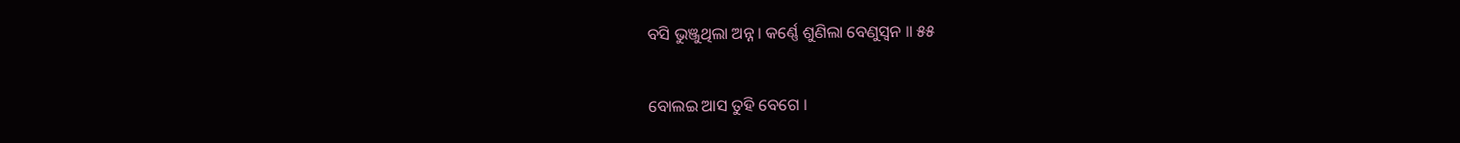ବସି ଭୁଞ୍ଜୁଥିଲା ଅନ୍ନ । କର୍ଣ୍ଣେ ଶୁଣିଲା ବେଣୁସ୍ୱନ ॥ ୫୫

ବୋଲଇ ଆସ ତୁହି ବେଗେ ।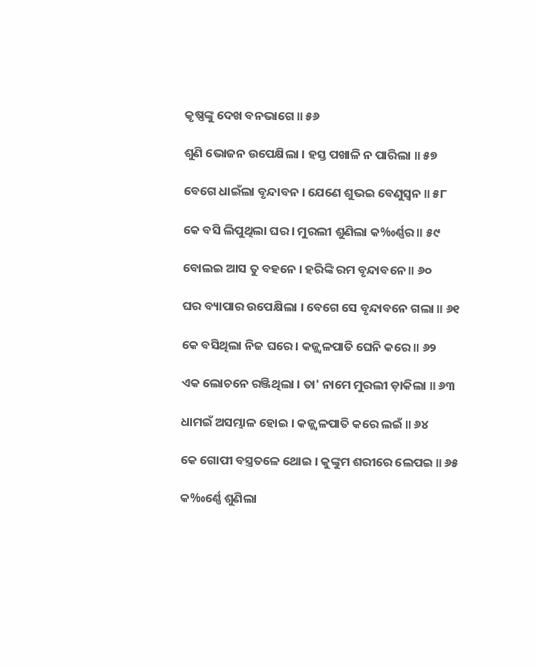କୃଷ୍ଣଙ୍କୁ ଦେଖ ବନଭାଗେ ॥ ୫୬

ଶୁଣି ଭୋଜନ ଉପେକ୍ଷିଲା । ହସ୍ତ ପଖାଳି ନ ପାରିଲା ॥ ୫୭

ବେଗେ ଧାଇଁଲା ବୃନ୍ଦାବନ । ଯେଣେ ଶୁଭଇ ବେଣୁସ୍ୱନ ॥ ୫୮

କେ ବସି ଲିପୁଥିଲା ଘର । ମୁରଲୀ ଶୁଣିଲା କ‰ର୍ଣ୍ଣର ॥ ୫୯

ବୋଲଇ ଆସ ତୁ ବହନେ । ହରିଙ୍କି ରମ ବୃନ୍ଦାବନେ ॥ ୬୦

ଘର ବ୍ୟାପାର ଉପେକ୍ଷିଲା । ବେଗେ ସେ ବୃନ୍ଦାବନେ ଗଲା ॥ ୬୧

କେ ବସିଥିଲା ନିଜ ଘରେ । କଜ୍ଜ୍ୱଳପାତି ଘେନି କରେ ॥ ୬୨

ଏକ ଲୋଚନେ ରଞ୍ଜିଥିଲା । ତା' ନାମେ ମୁରଲୀ ଡ଼ାକିଲା ॥ ୬୩

ଧାମଇଁ ଅସମ୍ଭାଳ ହୋଇ । କଜ୍ଜ୍ୱଳପାତି କରେ ଲଇଁ ॥ ୬୪

କେ ଗୋପୀ ବସ୍ତ୍ରତଳେ ଥୋଇ । କୁଙ୍କୁମ ଶରୀରେ ଲେପଇ ॥ ୬୫

କ‰ର୍ଣ୍ଣେ ଶୁଣିଲା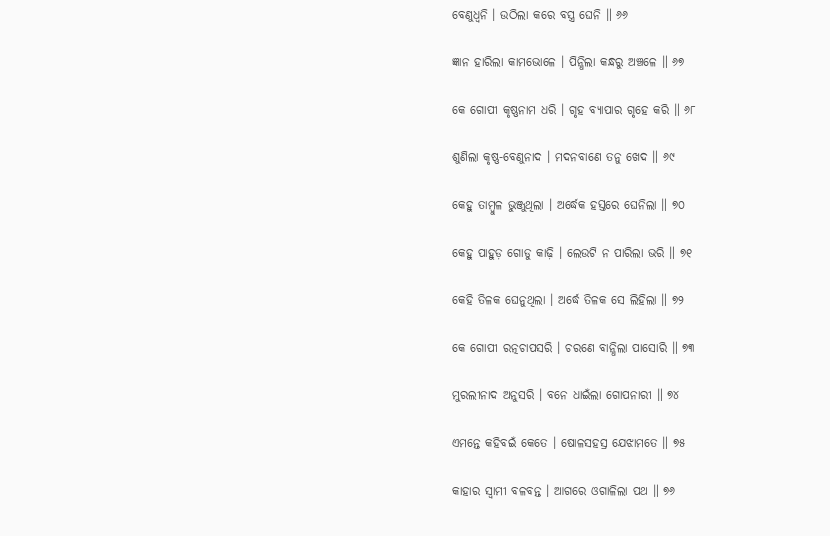ବେଣୁଧ୍ୱନି । ଉଠିଲା କରେ ବସ୍ତ୍ର ଘେନି ॥ ୬୬

ଜ୍ଞାନ ହାରିଲା କାମଭୋଳେ । ପିନ୍ଧିଲା କନ୍ଧରୁ ଅଞ୍ଚଳେ ॥ ୬୭

କେ ଗୋପୀ କୃଷ୍ଣନାମ ଧରି । ଗୃହ ବ୍ୟାପାର ଗୃହେ କରି ॥ ୬୮

ଶୁଣିଲା କୃଷ୍ଣ-ବେଣୁନାଦ । ମଦନବାଣେ ତନୁ ଖେଦ ॥ ୬୯

କେହୁ ତାମ୍ବୁଳ ଭୁଞ୍ଜୁଥିଲା । ଅର୍ଦ୍ଧେକ ହସ୍ତରେ ଘେନିଲା ॥ ୭୦

କେହୁ ପାହୁଡ଼ ଗୋଡୁ କାଢ଼ି । ଲେଉଟି ନ ପାରିଲା ଭରି ॥ ୭୧

କେହି ତିଳକ ଘେନୁଥିଲା । ଅର୍ଦ୍ଧେ ତିଳକ ସେ ଲିହିଲା ॥ ୭୨

କେ ଗୋପୀ ରତ୍ନଚାପସରି । ଚରଣେ ବାନ୍ଧିଲା ପାସୋରି ॥ ୭୩

ମୁରଲୀନାଦ ଅନୁସରି । ବନେ ଧାଇଁଲା ଗୋପନାରୀ ॥ ୭୪

ଏମନ୍ତେ କହିବଇଁ କେତେ । ଷୋଳସହସ୍ର ଯେଝାମତେ ॥ ୭୫

କାହାର ସ୍ୱାମୀ ବଳବନ୍ତ । ଆଗରେ ଓଗାଳିଲା ପଥ ॥ ୭୬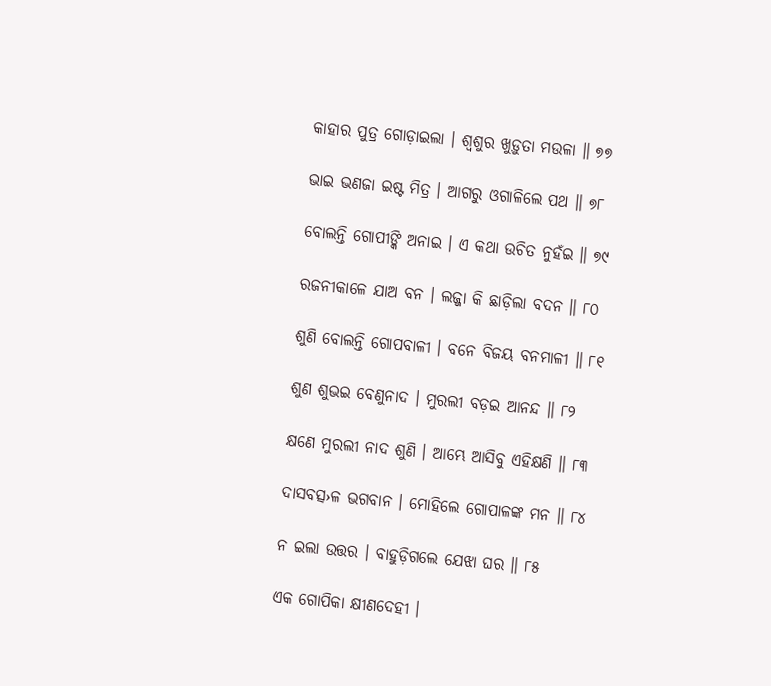କାହାର ପୁତ୍ର ଗୋଡ଼ାଇଲା । ଶ୍ୱଶୁର ଖୁଡ଼ୁତା ମଉଳା ॥ ୭୭

ଭାଇ ଭଣଜା ଇଷ୍ଟ ମିତ୍ର । ଆଗରୁ ଓଗାଳିଲେ ପଥ ॥ ୭୮

ବୋଲନ୍ତି ଗୋପୀଙ୍କି ଅନାଇ । ଏ କଥା ଉଚିତ ନୁହଁଇ ॥ ୭୯

ରଜନୀକାଳେ ଯାଅ ବନ । ଲଜ୍ଜା କି ଛାଡ଼ିଲା ବଦନ ॥ ୮୦

ଶୁଣି ବୋଲନ୍ତି ଗୋପବାଳୀ । ବନେ ବିଜୟ ବନମାଳୀ ॥ ୮୧

ଶୁଣ ଶୁଭଇ ବେଣୁନାଦ । ମୁରଲୀ ବଡ଼ଇ ଆନନ୍ଦ ॥ ୮୨

କ୍ଷଣେ ମୁରଲୀ ନାଦ ଶୁଣି । ଆମ୍ଭେ ଆସିବୁ ଏହିକ୍ଷଣି ॥ ୮୩

ଦାସବତ୍ସ›ଳ ଭଗବାନ । ମୋହିଲେ ଗୋପାଳଙ୍କ ମନ ॥ ୮୪

ନ ଇଲା ଉତ୍ତର । ବାହୁଡ଼ିଗଲେ ଯେଝା ଘର ॥ ୮୫

ଏକ ଗୋପିକା କ୍ଷୀଣଦେହୀ ।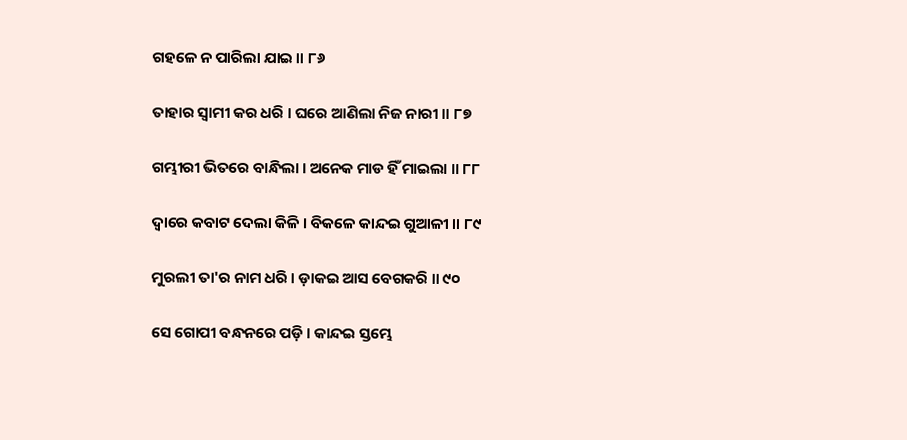ଗହଳେ ନ ପାରିଲା ଯାଇ ॥ ୮୬

ତାହାର ସ୍ୱାମୀ କର ଧରି । ଘରେ ଆଣିଲା ନିଜ ନାରୀ ॥ ୮୭

ଗମ୍ଭୀରୀ ଭିତରେ ବାନ୍ଧିଲା । ଅନେକ ମାଡ ହିଁ ମାଇଲା ॥ ୮୮

ଦ୍ୱାରେ କବାଟ ଦେଲା କିଳି । ବିକଳେ କାନ୍ଦଇ ଗୁଆଳୀ ॥ ୮୯

ମୁରଲୀ ତା'ର ନାମ ଧରି । ଡ଼ାକଇ ଆସ ବେଗକରି ॥ ୯୦

ସେ ଗୋପୀ ବନ୍ଧନରେ ପଡ଼ି । କାନ୍ଦଇ ସ୍ତମ୍ଭେ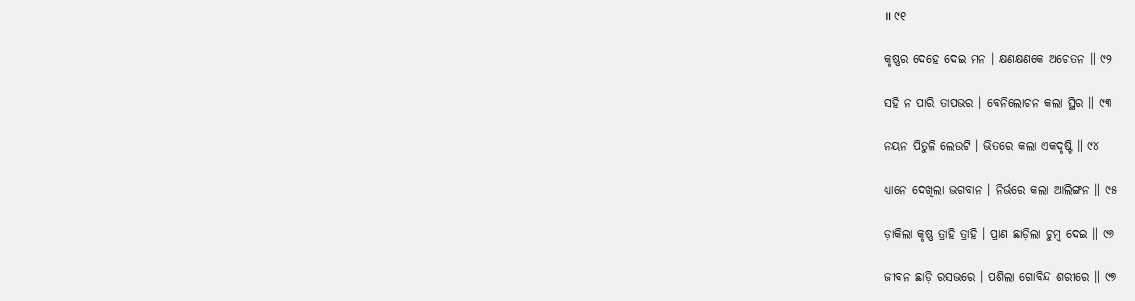॥ ୯୧

କୃଷ୍ଣର ଦେହେ ଦେଇ ମନ । କ୍ଷଣକ୍ଷଣକେ ଅଚେତନ ॥ ୯୨

ସହି ନ ପାରି ତାପଭର । ବେନିଲୋଚନ କଲା ସ୍ଥିର ॥ ୯୩

ନୟନ ପିତୁଳି ଲେଉଟି । ଭିତରେ କଲା ଏକଦୃଷ୍ଟି ॥ ୯୪

ଧ୍ୟାନେ ଦେଖିଲା ଭଗବାନ । ନିର୍ଭରେ କଲା ଆଲିଙ୍ଗନ ॥ ୯୫

ଡ଼ାକିଲା କୃଷ୍ଣ ତ୍ରାହି ତ୍ରାହି । ପ୍ରାଣ ଛାଡ଼ିଲା ଚୁମ୍ବ ଦେଇ ॥ ୯୬

ଜୀବନ ଛାଡ଼ି ରସଭରେ । ପଶିଲା ଗୋବିନ୍ଦ ଶରୀରେ ॥ ୯୭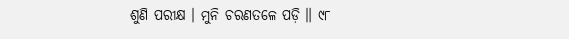ଶୁଣି ପରୀକ୍ଷ । ମୁନି ଚରଣତଳେ ପଡ଼ି ॥ ୯୮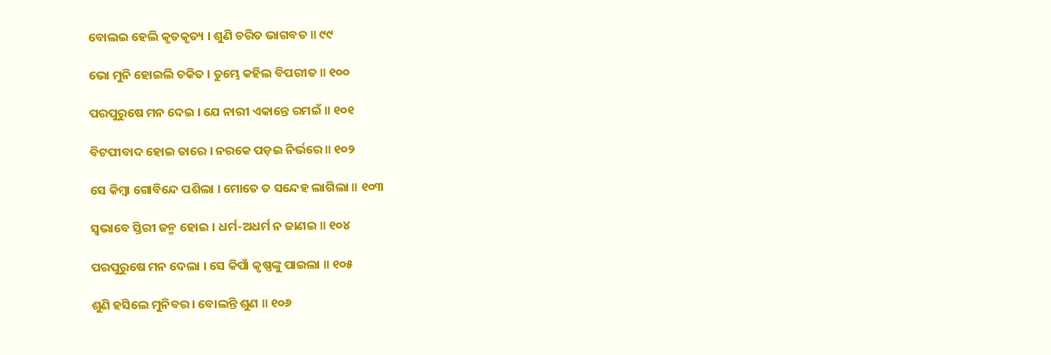ବୋଲଇ ହେଲି କୃତକୃତ୍ୟ । ଶୁଣି ଚରିତ ଭାଗବତ ॥ ୯୯

ଭୋ ମୁନି ହୋଇଲି ଚକିତ । ତୁମ୍ଭେ କହିଲ ବିପରୀତ ॥ ୧୦୦

ପରପୁରୁଷେ ମନ ଦେଇ । ଯେ ନାରୀ ଏକାନ୍ତେ ରମଇଁ ॥ ୧୦୧

ବିଟପୀବାଦ ହୋଇ ତାରେ । ନରକେ ପଡ଼ଇ ନିର୍ଭରେ ॥ ୧୦୨

ସେ କିମ୍ବା ଗୋବିନ୍ଦେ ପଶିଲା । ମୋତେ ତ ସନ୍ଦେହ ଲାଗିଲା ॥ ୧୦୩

ସ୍ୱଭାବେ ସ୍ତିରୀ ଜନ୍ମ ହୋଇ । ଧର୍ମ-ଅଧର୍ମ ନ ଜାଣଇ ॥ ୧୦୪

ପରପୁରୁଷେ ମନ ଦେଲା । ସେ କିପାଁ କୃଷ୍ଣଙ୍କୁ ପାଇଲା ॥ ୧୦୫

ଶୁଣି ହସିଲେ ମୁନିବର । ବୋଲନ୍ତି ଶୁଣ ॥ ୧୦୬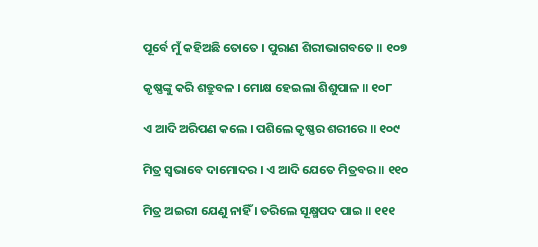ପୂର୍ବେ ମୁଁ କହିଅଛି ତୋତେ । ପୁରାଣ ଶିରୀଭାଗବତେ ॥ ୧୦୭

କୃଷ୍ଣଙ୍କୁ କରି ଶତ୍ରୁବଳ । ମୋକ୍ଷ ହେଇଲା ଶିଶୁପାଳ ॥ ୧୦୮

ଏ ଆଦି ଅରିପଣ କଲେ । ପଶିଲେ କୃଷ୍ଣର ଶରୀରେ ॥ ୧୦୯

ମିତ୍ର ସ୍ୱଭାବେ ଦାମୋଦର । ଏ ଆଦି ଯେତେ ମିତ୍ରବର ॥ ୧୧୦

ମିତ୍ର ଅଇରୀ ଯେଣୁ ନାହିଁ । ତରିଲେ ସୂକ୍ଷ୍ମ‌ପଦ ପାଇ ॥ ୧୧୧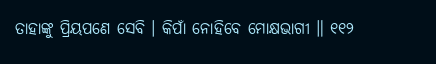ତାହାଙ୍କୁ ପ୍ରିୟପଣେ ସେବି । କିପାଁ ନୋହିବେ ମୋକ୍ଷଭାଗୀ ॥ ୧୧୨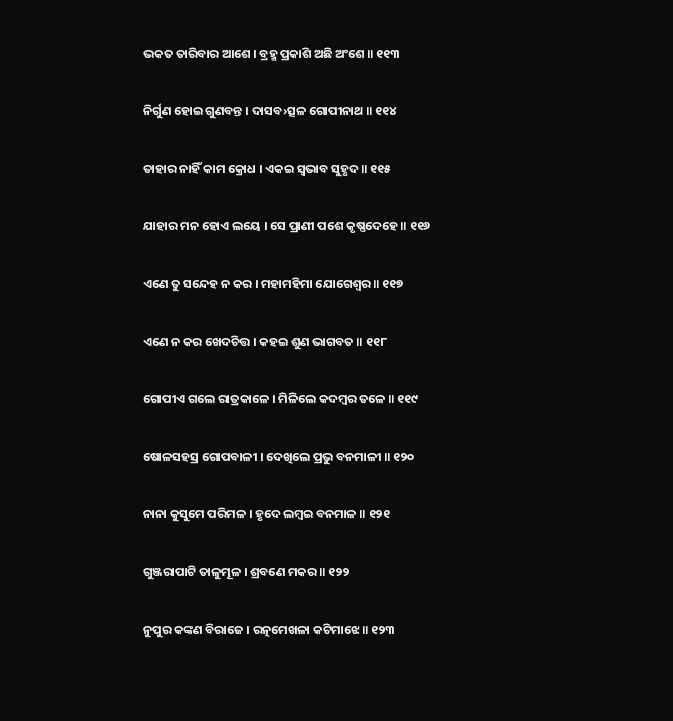ଭକତ ତାରିବାର ଆଶେ । ବ୍ରହ୍ମ ପ୍ରକାଶି ଅଛି ଅଂଶେ ॥ ୧୧୩

ନିର୍ଗୁଣ ହୋଇ ଗୁଣବନ୍ତ । ଦାସବ›ତ୍ସଳ ଗୋପୀନାଥ ॥ ୧୧୪

ତାହାର ନାହିଁ କାମ କ୍ରୋଧ । ଏକଇ ସ୍ୱଭାବ ସୁହୃଦ ॥ ୧୧୫

ଯାହାର ମନ ହୋଏ ଲୟେ । ସେ ପ୍ରାଣୀ ପଶେ କୃଷ୍ଣଦେହେ ॥ ୧୧୬

ଏଣେ ତୁ ସନ୍ଦେହ ନ କର । ମହାମହିମା ଯୋଗେଶ୍ୱର ॥ ୧୧୭

ଏଣେ ନ କର ଖେଦଚିତ୍ତ । କହଇ ଶୁଣ ଭାଗବତ ॥ ୧୧୮

ଗୋପୀଏ ଗଲେ ରାତ୍ରକାଳେ । ମିଳିଲେ କଦମ୍ବର ତଳେ ॥ ୧୧୯

ଷୋଳସହସ୍ର ଗୋପବାଳୀ । ଦେଖିଲେ ପ୍ରଭୁ ବନମାଳୀ ॥ ୧୨୦

ନାନା କୁସୁମେ ପରିମଳ । ହୃଦେ ଲମ୍ବଇ ବନମାଳ ॥ ୧୨୧

ଗୁଞ୍ଜରାପାଟି ତାଳୁମୂଳ । ଶ୍ରବଣେ ମକର ॥ ୧୨୨

ନୁପୁର କଙ୍କଣ ବିରାଜେ । ରତ୍ନମେଖଳା କଟିମାଝେ ॥ ୧୨୩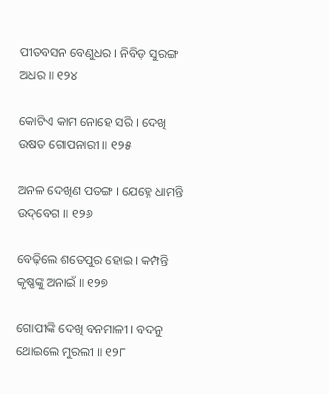ପୀତବସନ ବେଣୁଧର । ନିବିଡ଼ ସୁରଙ୍ଗ ଅଧର ॥ ୧୨୪

କୋଟିଏ କାମ ନୋହେ ସରି । ଦେଖି ଉଷତ ଗୋପନାରୀ ॥ ୧୨୫

ଅନଳ ଦେଖିଣ ପତଙ୍ଗ । ଯେହ୍ନେ ଧାମନ୍ତି ଉଦ୍‌ବେଗ ॥ ୧୨୬

ବେଢ଼ିଲେ ଶତେପୁର ହୋଇ । କମ୍ପନ୍ତି କୃଷ୍ଣଙ୍କୁ ଅନାଇଁ ॥ ୧୨୭

ଗୋପୀଙ୍କି ଦେଖି ବନମାଳୀ । ବଦନୁ ଥୋଇଲେ ମୁରଲୀ ॥ ୧୨୮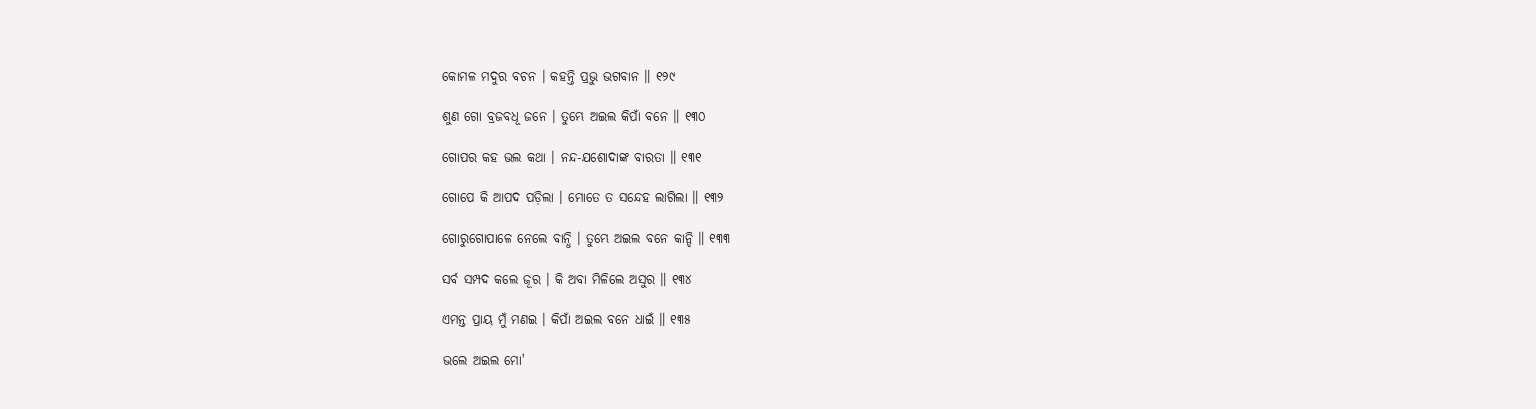କୋମଳ ମଦୁର ବଚନ । କହନ୍ତି ପ୍ରଭୁ ଭଗବାନ ॥ ୧୨୯

ଶୁଣ ଗୋ ବ୍ରଜବଧୂ ଜନେ । ତୁମ୍ଭେ ଅଇଲ କିପାଁ ବନେ ॥ ୧୩୦

ଗୋପର କହ ଭଲ କଥା । ନନ୍ଦ-ଯଶୋଦାଙ୍କ ବାରତା ॥ ୧୩୧

ଗୋପେ କି ଆପଦ ପଡ଼ିଲା । ମୋତେ ତ ସନ୍ଦେହ ଲାଗିଲା ॥ ୧୩୨

ଗୋରୁଗୋପାଳେ ନେଲେ ବାନ୍ଧି । ତୁମ୍ଭେ ଅଇଲ ବନେ କାନ୍ଦି ॥ ୧୩୩

ସର୍ବ ସମ୍ପଦ କଲେ ଜୂର । କି ଅବା ମିଳିଲେ ଅସୁର ॥ ୧୩୪

ଏମନ୍ତ ପ୍ରାୟ ମୁଁ ମଣଇ । କିପାଁ ଅଇଲ ବନେ ଧାଇଁ ॥ ୧୩୫

ଭଲେ ଅଇଲ ମୋ'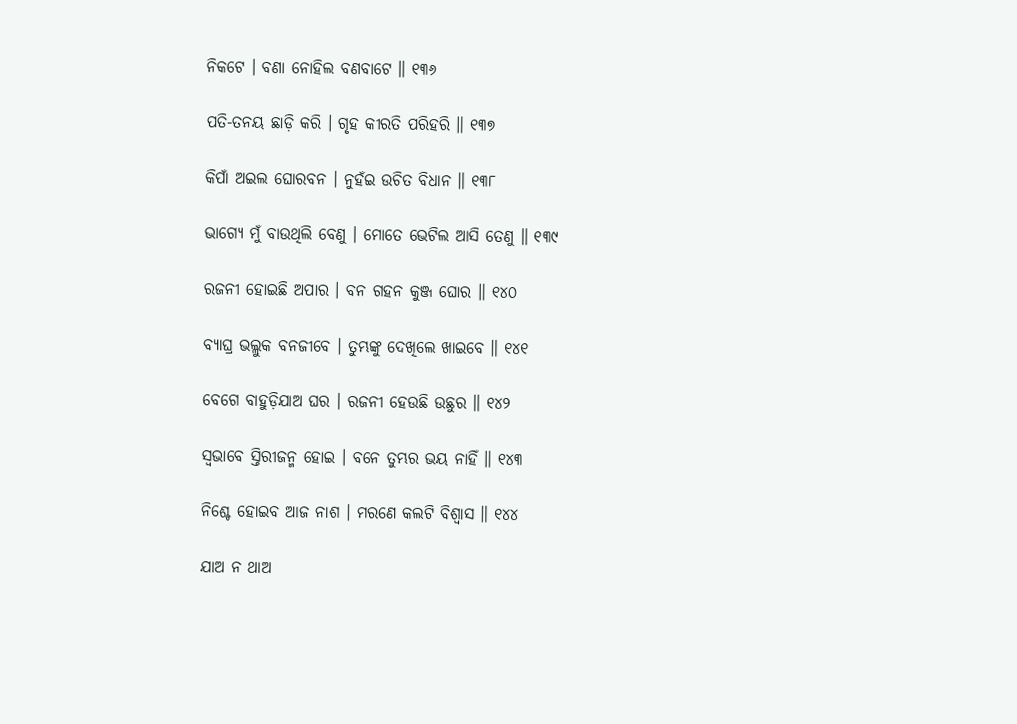ନିକଟେ । ବଣା ନୋହିଲ ବଣବାଟେ ॥ ୧୩୬

ପତି-ତନୟ ଛାଡ଼ି କରି । ଗୃହ କୀରତି ପରିହରି ॥ ୧୩୭

କିପାଁ ଅଇଲ ଘୋରବନ । ନୁହଁଇ ଉଚିତ ବିଧାନ ॥ ୧୩୮

ଭାଗ୍ୟେ ମୁଁ ବାଉଥିଲି ବେଣୁ । ମୋତେ ଭେଟିଲ ଆସି ତେଣୁ ॥ ୧୩୯

ରଜନୀ ହୋଇଛି ଅପାର । ବନ ଗହନ କୁଞ୍ଜ ଘୋର ॥ ୧୪୦

ବ୍ୟାଘ୍ର ଭଲ୍ଲୁକ ବନଜୀବେ । ତୁମ୍ଭଙ୍କୁ ଦେଖିଲେ ଖାଇବେ ॥ ୧୪୧

ବେଗେ ବାହୁଡ଼ିଯାଅ ଘର । ରଜନୀ ହେଉଛି ଉଛୁର ॥ ୧୪୨

ସ୍ୱଭାବେ ସ୍ତିରୀଜନ୍ମ ହୋଇ । ବନେ ତୁମ୍ଭର ଭୟ ନାହିଁ ॥ ୧୪୩

ନିଶ୍ଚେ ହୋଇବ ଆଜ ନାଶ । ମରଣେ କଲଟି ବିଶ୍ୱାସ ॥ ୧୪୪

ଯାଅ ନ ଥାଅ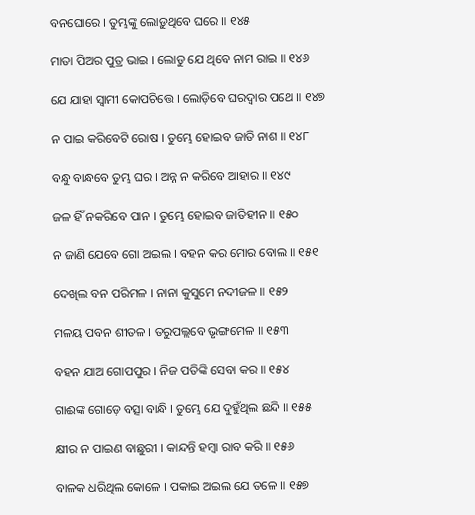ବନଘୋରେ । ତୁମ୍ଭଙ୍କୁ ଲୋଡ଼ୁଥିବେ ଘରେ ॥ ୧୪୫

ମାତା ପିଅର ପୁତ୍ର ଭାଇ । ଲୋଡୁ ଯେ ଥିବେ ନାମ ରାଇ ॥ ୧୪୬

ଯେ ଯାହା ସ୍ୱାମୀ କୋପଚିତ୍ତେ । ଲୋଡ଼ିବେ ଘରଦ୍ୱାର ପଥେ ॥ ୧୪୭

ନ ପାଇ କରିବେଟି ରୋଷ । ତୁମ୍ଭେ ହୋଇବ ଜାତି ନାଶ ॥ ୧୪୮

ବନ୍ଧୁ ବାନ୍ଧବେ ତୁମ୍ଭ ଘର । ଅନ୍ନ ନ କରିବେ ଆହାର ॥ ୧୪୯

ଜଳ ହିଁ ନକରିବେ ପାନ । ତୁମ୍ଭେ ହୋଇବ ଜାତିହୀନ ॥ ୧୫୦

ନ ଜାଣି ଯେବେ ଗୋ ଅଇଲ । ବହନ କର ମୋର ବୋଲ ॥ ୧୫୧

ଦେଖିଲ ବନ ପରିମଳ । ନାନା କୁସୁମେ ନଦୀଜଳ ॥ ୧୫୨

ମଳୟ ପବନ ଶୀତଳ । ତରୁପଲ୍ଲବେ ଭୃଙ୍ଗମେଳ ॥ ୧୫୩

ବହନ ଯାଅ ଗୋପପୁର । ନିଜ ପତିଙ୍କି ସେବା କର ॥ ୧୫୪

ଗାଈଙ୍କ ଗୋଡ଼େ ବତ୍ସା ବାନ୍ଧି । ତୁମ୍ଭେ ଯେ ଦୁହୁଁଥିଲ ଛନ୍ଦି ॥ ୧୫୫

କ୍ଷୀର ନ ପାଇଣ ବାଛୁରୀ । କାନ୍ଦନ୍ତି ହମ୍ବା ରାବ କରି ॥ ୧୫୬

ବାଳକ ଧରିଥିଲ କୋଳେ । ପକାଇ ଅଇଲ ଯେ ତଳେ ॥ ୧୫୭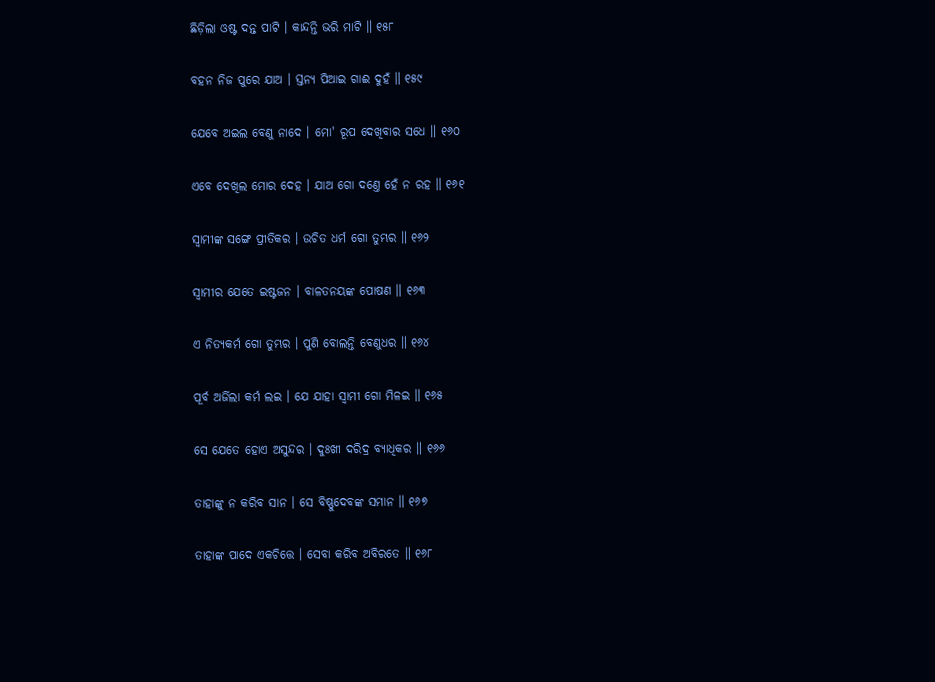ଛିଡ଼ିଲା ଓଷ୍ଟ ଦନ୍ତ ପାଟି । କାନ୍ଦନ୍ତି ଭରି ମାଟି ॥ ୧୫୮

ବହନ ନିଜ ପୁରେ ଯାଅ । ସ୍ତନ୍ୟ ପିଆଇ ଗାଈ ଦୁହଁ ॥ ୧୫୯

ଯେବେ ଅଇଲ ବେଣୁ ନାଦେ । ମୋ' ରୂପ ଦେଖିବାର ସଧେ ॥ ୧୬୦

ଏବେ ଦେଖିଲ ମୋର ଦେହ । ଯାଅ ଗୋ ଦଣ୍ତେ ହେଁ ନ ରହ ॥ ୧୬୧

ସ୍ୱାମୀଙ୍କ ସଙ୍ଗେ ପ୍ରୀତିକର । ଉଚିତ ଧର୍ମ ଗୋ ତୁମ୍ଭର ॥ ୧୬୨

ସ୍ୱାମୀର ଯେତେ ଇଷ୍ଟଜନ । ବାଳତନୟଙ୍କ ପୋଷଣ ॥ ୧୬୩

ଏ ନିତ୍ୟକର୍ମ ଗୋ ତୁମ୍ଭର । ପୁଣି ବୋଲନ୍ତି ବେଣୁଧର ॥ ୧୬୪

ପୂର୍ବ ଅର୍ଜିଲା କର୍ମ ଲଇ । ଯେ ଯାହା ସ୍ୱାମୀ ଗୋ ମିଳଇ ॥ ୧୬୫

ସେ ଯେତେ ହୋଏ ଅସୁନ୍ଦର । ଦୁଃଖୀ ଦରିଦ୍ର ବ୍ୟାଧିକର ॥ ୧୬୬

ତାହାଙ୍କୁ ନ କରିବ ସାନ । ସେ ବିଷ୍ଣୁଦେବଙ୍କ ସମାନ ॥ ୧୬୭

ତାହାଙ୍କ ପାଦେ ଏକଚିତ୍ତେ । ସେବା କରିବ ଅବିରତେ ॥ ୧୬୮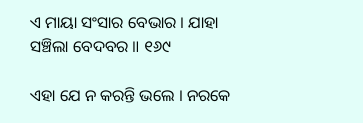ଏ ମାୟା ସଂସାର ବେଭାର । ଯାହା ସଞ୍ଚିଲା ବେଦବର ॥ ୧୬୯

ଏହା ଯେ ନ କରନ୍ତି ଭଲେ । ନରକେ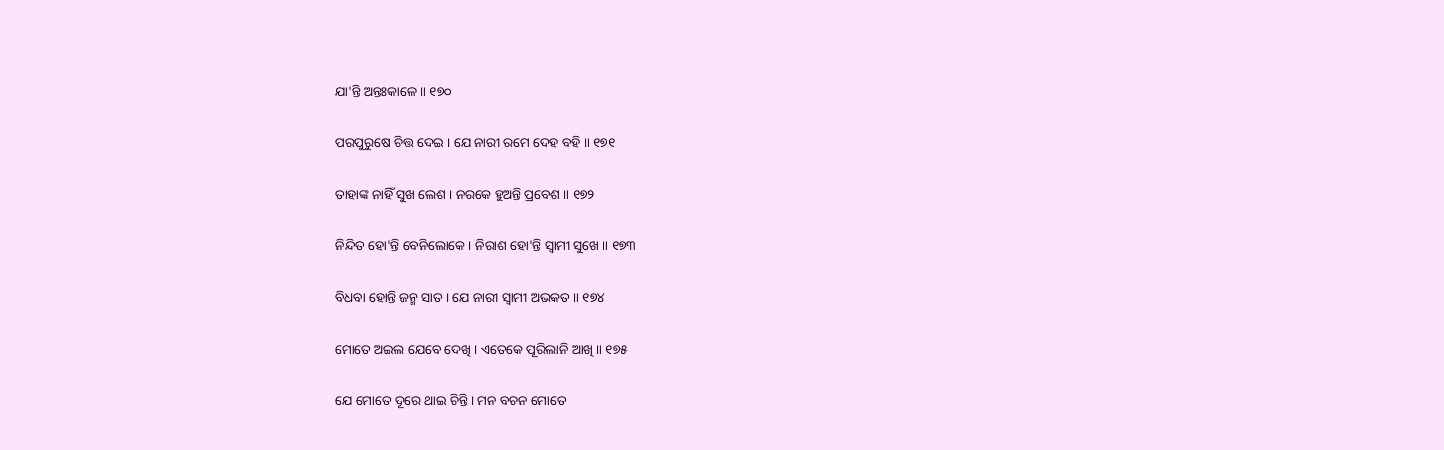ଯା'ନ୍ତି ଅନ୍ତଃକାଳେ ॥ ୧୭୦

ପରପୁରୁଷେ ଚିତ୍ତ ଦେଇ । ଯେ ନାରୀ ରମେ ଦେହ ବହି ॥ ୧୭୧

ତାହାଙ୍କ ନାହିଁ ସୁଖ ଲେଶ । ନରକେ ହୁଅନ୍ତି ପ୍ରବେଶ ॥ ୧୭୨

ନିନ୍ଦିତ ହୋ'ନ୍ତି ବେନିଲୋକେ । ନିରାଶ ହୋ'ନ୍ତି ସ୍ୱାମୀ ସୁଖେ ॥ ୧୭୩

ବିଧବା ହୋନ୍ତି ଜନ୍ମ ସାତ । ଯେ ନାରୀ ସ୍ୱାମୀ ଅଭକତ ॥ ୧୭୪

ମୋତେ ଅଇଲ ଯେବେ ଦେଖି । ଏତେକେ ପୂରିଲାନି ଆଖି ॥ ୧୭୫

ଯେ ମୋତେ ଦୂରେ ଥାଇ ଚିନ୍ତି । ମନ ବଚନ ମୋତେ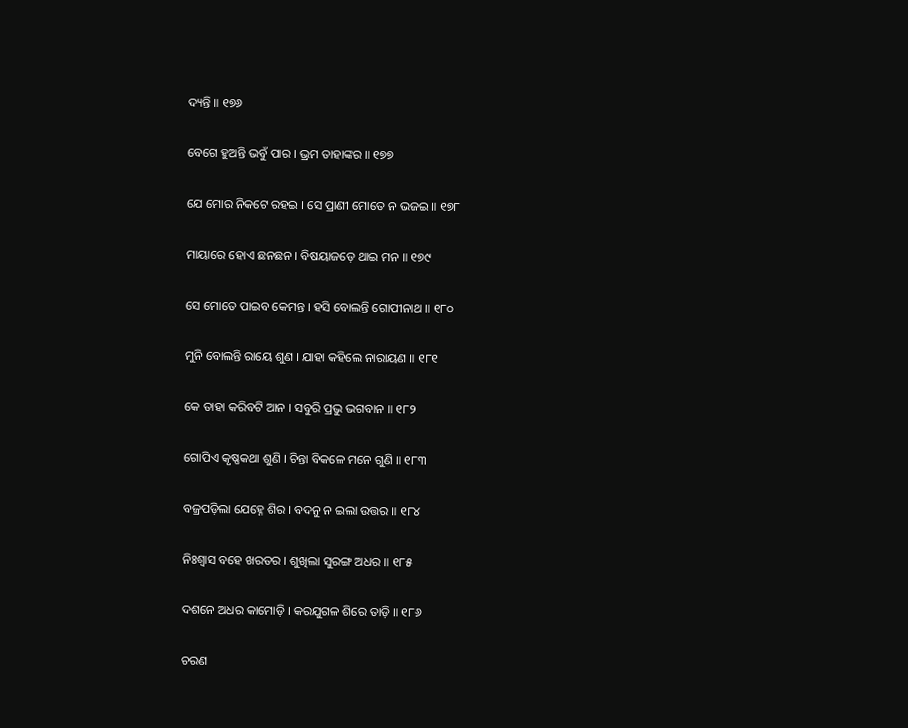ଦ୍ୟନ୍ତି ॥ ୧୭୬

ବେଗେ ହୁଅନ୍ତି ଭବୁଁ ପାର । ଭ୍ରମ ତାହାଙ୍କର ॥ ୧୭୭

ଯେ ମୋର ନିକଟେ ରହଇ । ସେ ପ୍ରାଣୀ ମୋତେ ନ ଭଜଇ ॥ ୧୭୮

ମାୟାରେ ହୋଏ ଛନଛନ । ବିଷୟାଜଡ଼େ ଥାଇ ମନ ॥ ୧୭୯

ସେ ମୋତେ ପାଇବ କେମନ୍ତ । ହସି ବୋଲନ୍ତି ଗୋପୀନାଥ ॥ ୧୮୦

ମୁନି ବୋଲନ୍ତି ରାୟେ ଶୁଣ । ଯାହା କହିଲେ ନାରାୟଣ ॥ ୧୮୧

କେ ତାହା କରିବଟି ଆନ । ସବୁରି ପ୍ରଭୁ ଭଗବାନ ॥ ୧୮୨

ଗୋପିଏ କୃଷ୍ଣକଥା ଶୁଣି । ଚିନ୍ତା ବିକଳେ ମନେ ଗୁଣି ॥ ୧୮୩

ବଜ୍ରପଡ଼ିଲା ଯେହ୍ନେ ଶିର । ବଦନୁ ନ ଇଲା ଉତ୍ତର ॥ ୧୮୪

ନିଃଶ୍ୱାସ ବହେ ଖରତର । ଶୁଖିଲା ସୁରଙ୍ଗ ଅଧର ॥ ୧୮୫

ଦଶନେ ଅଧର କାମୋଡ଼ି । କରଯୁଗଳ ଶିରେ ତାଡ଼ି ॥ ୧୮୬

ଚରଣ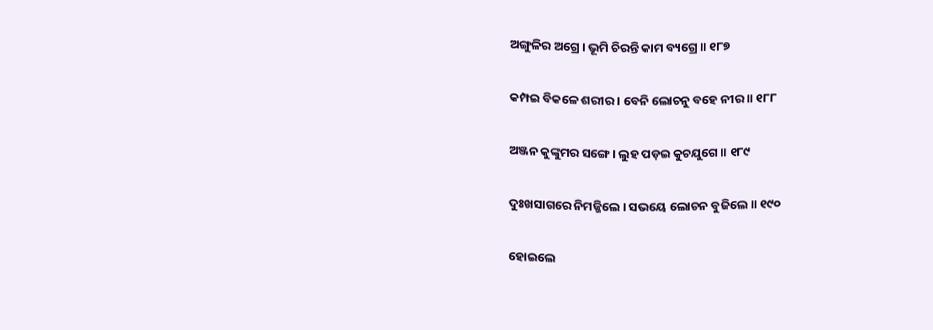ଅଙ୍ଗୁଳିର ଅଗ୍ରେ । ଭୂମି ଚିରନ୍ତି କାମ ବ୍ୟଗ୍ରେ ॥ ୧୮୭

କମ୍ପଇ ବିକଳେ ଶରୀର । ବେନି ଲୋଚନୁ ବହେ ନୀର ॥ ୧୮୮

ଅଞ୍ଜନ କୁଙ୍କୁମର ସଙ୍ଗେ । ଲୁହ ପଡ଼ଇ କୁଚଯୁଗେ ॥ ୧୮୯

ଦୁଃଖସାଗରେ ନିମଜ୍ଜିଲେ । ସଭୟେ ଲୋଚନ ବୁଜିଲେ ॥ ୧୯୦

ହୋଇଲେ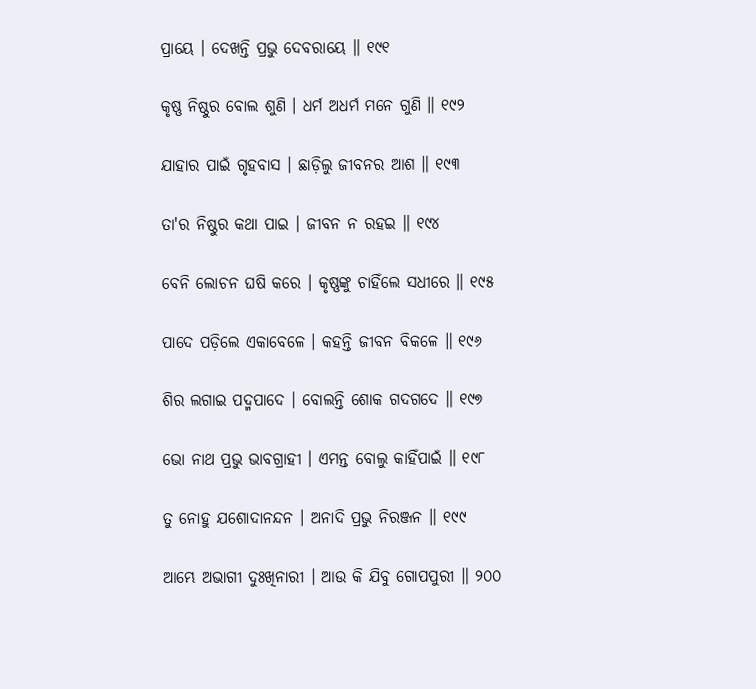ପ୍ରାୟେ । ଦେଖନ୍ତି ପ୍ରଭୁ ଦେବରାୟେ ॥ ୧୯୧

କୃଷ୍ଣ ନିଷ୍ଠୁର ବୋଲ ଶୁଣି । ଧର୍ମ ଅଧର୍ମ ମନେ ଗୁଣି ॥ ୧୯୨

ଯାହାର ପାଇଁ ଗୃହବାସ । ଛାଡ଼ିଲୁ ଜୀବନର ଆଶ ॥ ୧୯୩

ତା'ର ନିଷ୍ଠୁର କଥା ପାଇ । ଜୀବନ ନ ରହଇ ॥ ୧୯୪

ବେନି ଲୋଚନ ଘଷି କରେ । କୃଷ୍ଣଙ୍କୁ ଚାହିଁଲେ ସଧୀରେ ॥ ୧୯୫

ପାଦେ ପଡ଼ିଲେ ଏକାବେଳେ । କହନ୍ତି ଜୀବନ ବିକଳେ ॥ ୧୯୬

ଶିର ଲଗାଇ ପଦ୍ମ‌ପାଦେ । ବୋଲନ୍ତି ଶୋକ ଗଦଗଦେ ॥ ୧୯୭

ଭୋ ନାଥ ପ୍ରଭୁ ଭାବଗ୍ରାହୀ । ଏମନ୍ତ ବୋଲୁ କାହିଁପାଇଁ ॥ ୧୯୮

ତୁ ନୋହୁ ଯଶୋଦାନନ୍ଦନ । ଅନାଦି ପ୍ରଭୁ ନିରଞ୍ଜନ ॥ ୧୯୯

ଆମ୍ଭେ ଅଭାଗୀ ଦୁଃଖିନାରୀ । ଆଉ କି ଯିବୁ ଗୋପପୁରୀ ॥ ୨୦୦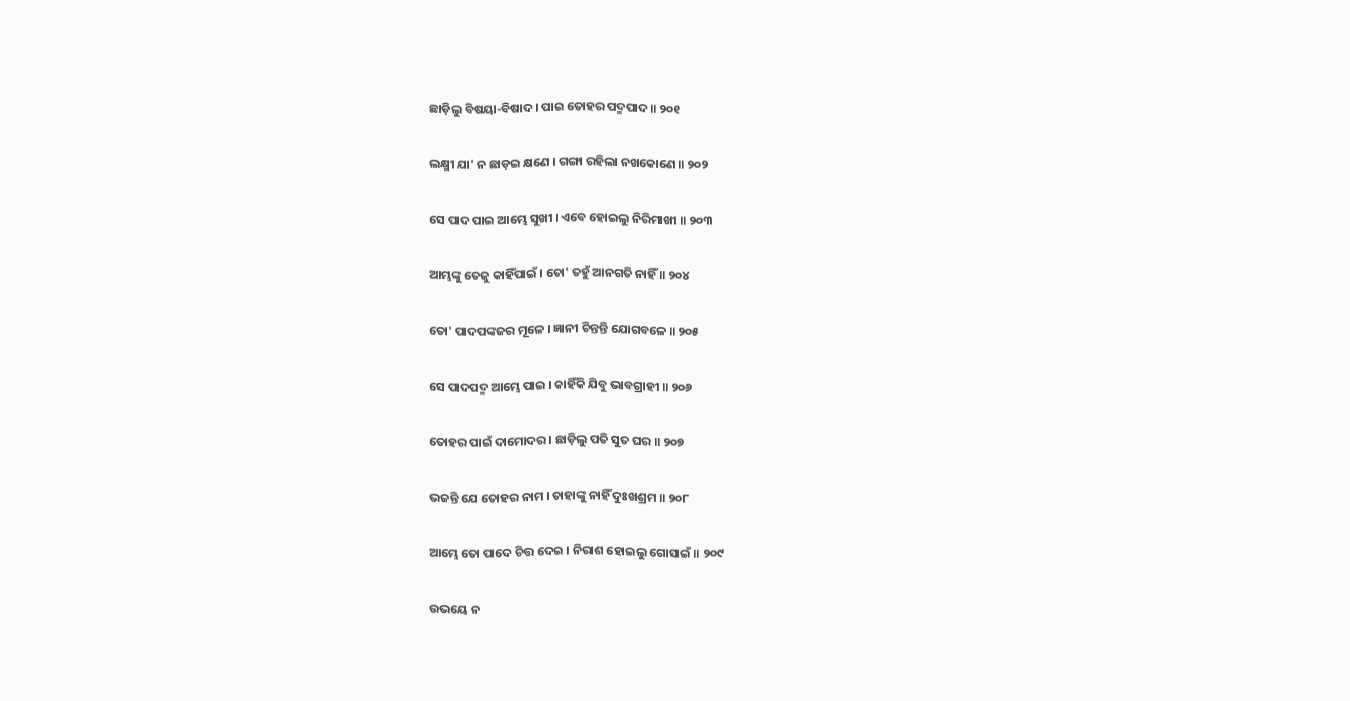ଛାଡ଼ିଲୁ ବିଷୟା-ବିଷାଦ । ପାଇ ତୋହର ପଦ୍ମ‌ପାଦ ॥ ୨୦୧

ଲକ୍ଷ୍ମୀ ଯା' ନ ଛାଡ଼ଇ କ୍ଷଣେ । ଗଙ୍ଗା ରହିଲା ନଖକୋଣେ ॥ ୨୦୨

ସେ ପାଦ ପାଇ ଆମ୍ଭେ ସୁଖୀ । ଏବେ ହୋଇଲୁ ନିରିମାଖୀ ॥ ୨୦୩

ଆମ୍ଭଙ୍କୁ ତେଜୁ କାହିଁପାଇଁ । ତୋ' ତହୁଁ ଆନଗତି ନାହିଁ ॥ ୨୦୪

ତୋ' ପାଦପଙ୍କଜର ମୂଳେ । ଜ୍ଞାନୀ ଚିନ୍ତନ୍ତି ଯୋଗବଳେ ॥ ୨୦୫

ସେ ପାଦପଦ୍ମ ଆମ୍ଭେ ପାଇ । କାହିଁକି ଯିବୁ ଭାବଗ୍ରାହୀ ॥ ୨୦୬

ତୋହର ପାଇଁ ଦାମୋଦର । ଛାଡ଼ିଲୁ ପତି ସୁତ ଘର ॥ ୨୦୭

ଭଜନ୍ତି ଯେ ତୋହର ନାମ । ତାହାଙ୍କୁ ନାହିଁ ଦୁଃଖଶ୍ରମ ॥ ୨୦୮

ଆମ୍ଭେ ତୋ ପାଦେ ଚିତ୍ତ ଦେଇ । ନିରାଶ ହୋଇଲୁ ଗୋସାଇଁ ॥ ୨୦୯

ଉଭୟେ ନ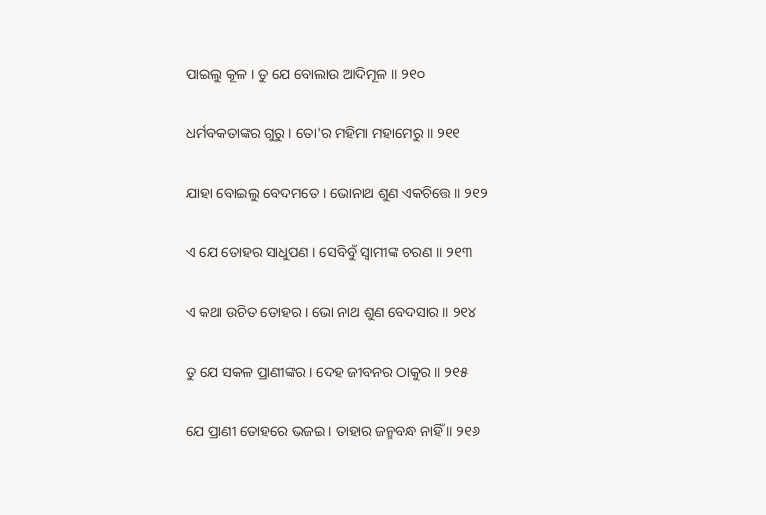ପାଇଲୁ କୂଳ । ତୁ ଯେ ବୋଲାଉ ଆଦିମୂଳ ॥ ୨୧୦

ଧର୍ମବକତାଙ୍କର ଗୁରୁ । ତୋ'ର ମହିମା ମହାମେରୁ ॥ ୨୧୧

ଯାହା ବୋଇଲୁ ବେଦମତେ । ଭୋନାଥ ଶୁଣ ଏକଚିତ୍ତେ ॥ ୨୧୨

ଏ ଯେ ତୋହର ସାଧୁପଣ । ସେବିବୁଁ ସ୍ୱାମୀଙ୍କ ଚରଣ ॥ ୨୧୩

ଏ କଥା ଉଚିତ ତୋହର । ଭୋ ନାଥ ଶୁଣ ବେଦସାର ॥ ୨୧୪

ତୁ ଯେ ସକଳ ପ୍ରାଣୀଙ୍କର । ଦେହ ଜୀବନର ଠାକୁର ॥ ୨୧୫

ଯେ ପ୍ରାଣୀ ତୋହରେ ଭଜଇ । ତାହାର ଜନ୍ମବନ୍ଧ ନାହିଁ ॥ ୨୧୬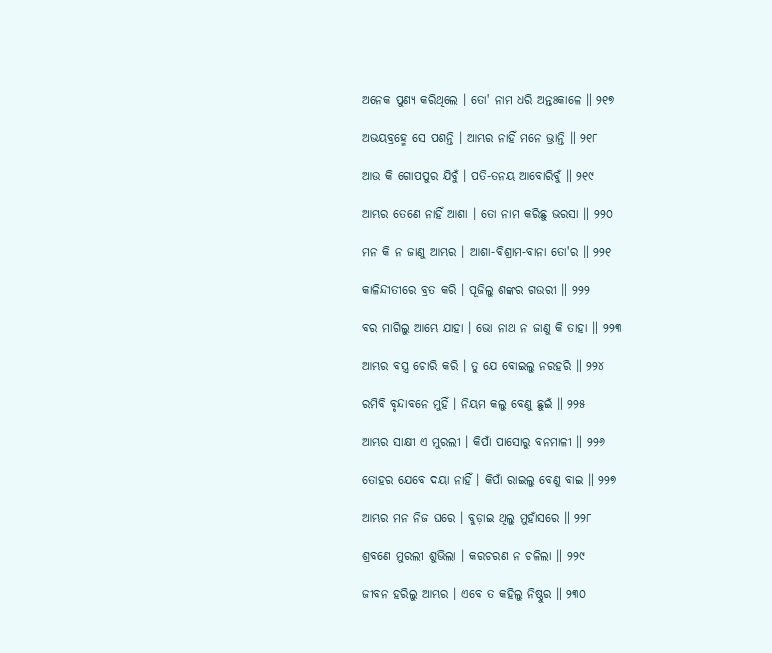ଅନେକ ପୁଣ୍ୟ କରିଥିଲେ । ତୋ' ନାମ ଧରି ଅନ୍ତଃକାଳେ ॥ ୨୧୭

ଅଭୟବ୍ରହ୍ମେ ସେ ପଶନ୍ତି । ଆମ୍ଭର ନାହିଁ ମନେ ଭ୍ରାନ୍ତି ॥ ୨୧୮

ଆଉ କି ଗୋପପୁର ଯିବୁଁ । ପତି-ତନୟ ଆବୋରିବୁଁ ॥ ୨୧୯

ଆମ୍ଭର ତେଣେ ନାହିଁ ଆଶା । ତୋ ନାମ କରିଛୁ ଭରସା ॥ ୨୨୦

ମନ କି ନ ଜାଣୁ ଆମ୍ଭର । ଆଶା-ବିଶ୍ରାମ-ବାନା ତୋ'ର ॥ ୨୨୧

କାଳିନ୍ଦୀତୀରେ ବ୍ରତ କରି । ପୂଜିଲୁ ଶଙ୍କର ଗଉରୀ ॥ ୨୨୨

ବର ମାଗିଲୁ ଆମ୍ଭେ ଯାହା । ଭୋ ନାଥ ନ ଜାଣୁ କି ତାହା ॥ ୨୨୩

ଆମ୍ଭର ବସ୍ତ୍ର ଚୋରି କରି । ତୁ ଯେ ବୋଇଲୁ ନରହରି ॥ ୨୨୪

ରମିବି ବୃନ୍ଦାବନେ ମୁହିଁ । ନିୟମ କଲୁ ବେଣୁ ଛୁଇଁ ॥ ୨୨୫

ଆମ୍ଭର ସାକ୍ଷୀ ଏ ମୁରଲୀ । କିପାଁ ପାସୋରୁ ବନମାଳୀ ॥ ୨୨୬

ତୋହର ଯେବେ ଦୟା ନାହିଁ । କିପାଁ ରାଇଲୁ ବେଣୁ ବାଇ ॥ ୨୨୭

ଆମ୍ଭର ମନ ନିଜ ଘରେ । ବୁଡ଼ାଇ ଥିଲୁ ମୁହାଁସରେ ॥ ୨୨୮

ଶ୍ରବଣେ ମୁରଲୀ ଶୁଭିଲା । କରଚରଣ ନ ଚଳିଲା ॥ ୨୨୯

ଜୀବନ ହରିଲୁ ଆମ୍ଭର । ଏବେ ତ କହିଲୁ ନିଷ୍ଠୁର ॥ ୨୩୦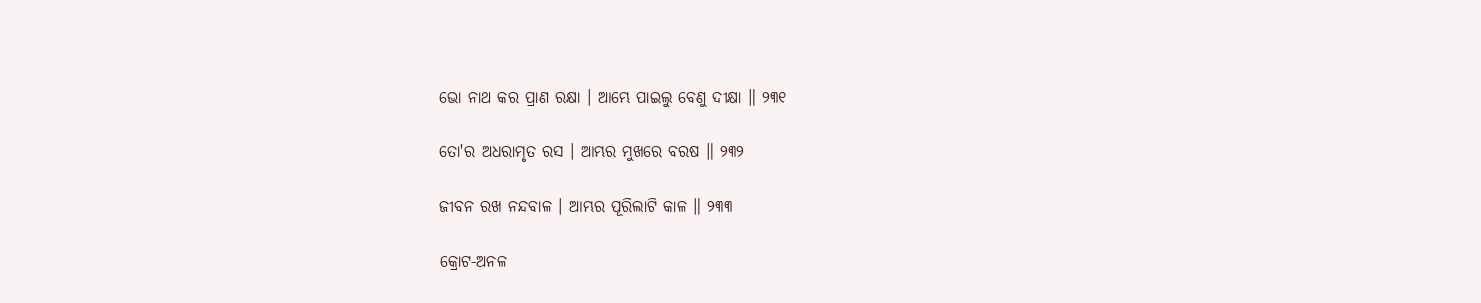ଭୋ ନାଥ କର ପ୍ରାଣ ରକ୍ଷା । ଆମ୍ଭେ ପାଇଲୁ ବେଣୁ ଦୀକ୍ଷା ॥ ୨୩୧

ତୋ'ର ଅଧରାମୃତ ରସ । ଆମ୍ଭର ମୁଖରେ ବରଷ ॥ ୨୩୨

ଜୀବନ ରଖ ନନ୍ଦବାଳ । ଆମ୍ଭର ପୂରିଲାଟି କାଳ ॥ ୨୩୩

କ୍ରୋଟ-ଅନଳ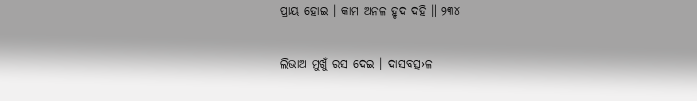ପ୍ରାୟ ହୋଇ । କାମ ଅନଳ ହୃଦ ଦହି ॥ ୨୩୪

ଲିଭାଅ ମୁଖୁଁ ରସ ଦେଇ । ଦାସବତ୍ସ›ଳ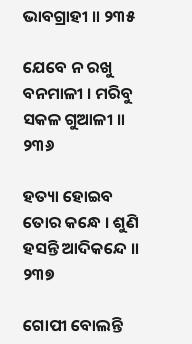ଭାବଗ୍ରାହୀ ॥ ୨୩୫

ଯେବେ ନ ରଖୁ ବନମାଳୀ । ମରିବୁ ସକଳ ଗୁଆଳୀ ॥ ୨୩୬

ହତ୍ୟା ହୋଇବ ତୋର କନ୍ଧେ । ଶୁଣି ହସନ୍ତି ଆଦିକନ୍ଦେ ॥ ୨୩୭

ଗୋପୀ ବୋଲନ୍ତି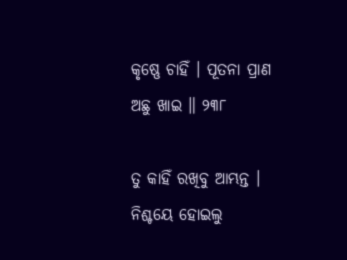କୃଷ୍ଣେ ଚାହିଁ । ପୂତନା ପ୍ରାଣ ଅଛୁ ଖାଇ ॥ ୨୩୮

ତୁ କାହିଁ ରଖିବୁ ଆମ୍ଭନ୍ତ । ନିଶ୍ଚୟେ ହୋଇଲୁ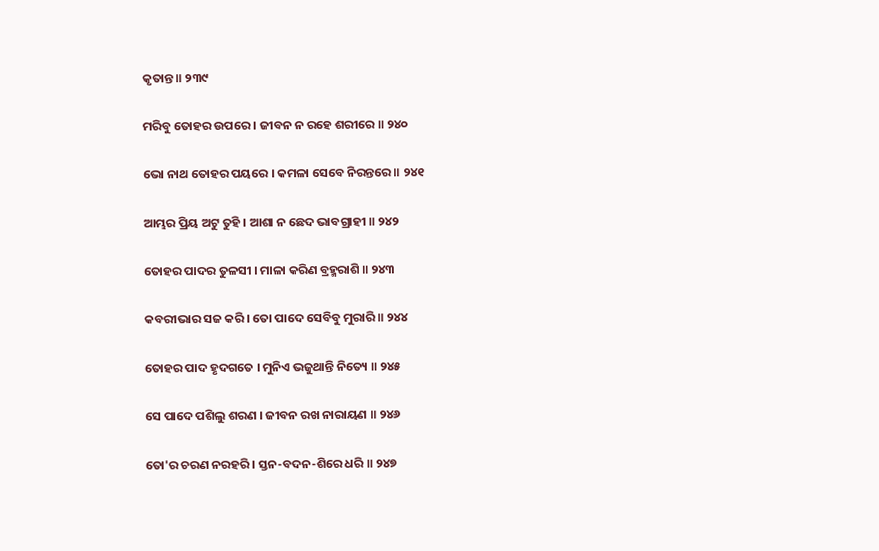କୃତାନ୍ତ ॥ ୨୩୯

ମରିବୁ ତୋହର ଉପରେ । ଜୀବନ ନ ରହେ ଶରୀରେ ॥ ୨୪୦

ଭୋ ନାଥ ତୋହର ପୟରେ । କମଳା ସେବେ ନିରନ୍ତରେ ॥ ୨୪୧

ଆମ୍ଭର ପ୍ରିୟ ଅଟୁ ତୁହି । ଆଶା ନ ଛେଦ ଭାବଗ୍ରାହୀ ॥ ୨୪୨

ତୋହର ପାଦର ତୁଳସୀ । ମାଳା କରିଣ ବ୍ରହ୍ମରାଶି ॥ ୨୪୩

କବରୀଭାର ସଜ କରି । ତୋ ପାଦେ ସେବିବୁ ମୁରାରି ॥ ୨୪୪

ତୋହର ପାଦ ହୃଦଗତେ । ମୁନିଏ ଭଜୁଥାନ୍ତି ନିତ୍ୟେ ॥ ୨୪୫

ସେ ପାଦେ ପଶିଲୁ ଶରଣ । ଜୀବନ ରଖ ନାରାୟଣ ॥ ୨୪୬

ତୋ'ର ଚରଣ ନରହରି । ସ୍ତନ-ବଦନ-ଶିରେ ଧରି ॥ ୨୪୭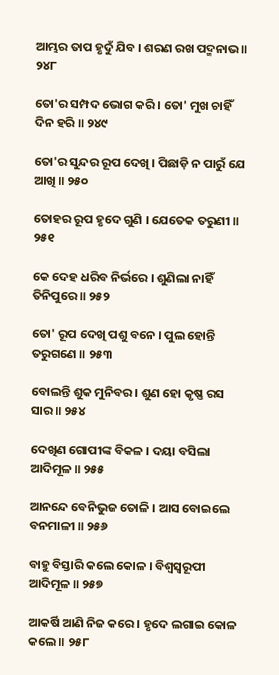ଆମ୍ଭର ତାପ ହୃଦୁଁ ଯିବ । ଶରଣ ରଖ ପଦ୍ମନାଭ ॥ ୨୪୮

ତୋ'ର ସମ୍ପଦ ଭୋଗ କରି । ତୋ' ମୁଖ ଚାହିଁ ଦିନ ହରି ॥ ୨୪୯

ତୋ'ର ସୁନ୍ଦର ରୂପ ଦେଖି । ପିଛାଡ଼ି ନ ପାରୁଁ ଯେ ଆଖି ॥ ୨୫୦

ତୋହର ରୂପ ହୃଦେ ଗୁଣି । ଯେତେକ ତରୁଣୀ ॥ ୨୫୧

କେ ଦେହ ଧରିବ ନିର୍ଭରେ । ଶୁଣିଲା ନାହିଁ ତିନିପୁରେ ॥ ୨୫୨

ତୋ' ରୂପ ଦେଖି ପଶୁ ବନେ । ପୁଲ ହୋନ୍ତି ତରୁଗଣେ ॥ ୨୫୩

ବୋଲନ୍ତି ଶୁକ ମୁନିବର । ଶୁଣ ହୋ କୃଷ୍ଣ ରସ ସାର ॥ ୨୫୪

ଦେଖିଣ ଗୋପୀଙ୍କ ବିକଳ । ଦୟା ବସିଲା ଆଦିମୂଳ ॥ ୨୫୫

ଆନନ୍ଦେ ବେନିଭୁଜ ତୋଳି । ଆସ ବୋଇଲେ ବନମାଳୀ ॥ ୨୫୬

ବାହୁ ବିସ୍ତାରି କଲେ କୋଳ । ବିଶ୍ୱସ୍ୱରୂପୀ ଆଦିମୂଳ ॥ ୨୫୭

ଆକର୍ଷି ଆଣି ନିଜ କରେ । ହୃଦେ ଲଗାଇ କୋଳ କଲେ ॥ ୨୫୮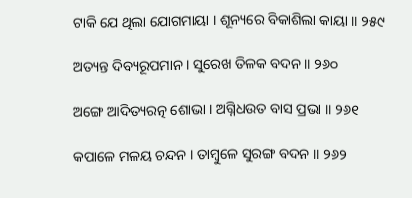ଟାକି ଯେ ଥିଲା ଯୋଗମାୟା । ଶୂନ୍ୟରେ ବିକାଶିଲା କାୟା ॥ ୨୫୯

ଅତ୍ୟନ୍ତ ଦିବ୍ୟରୂପମାନ । ସୁରେଖ ତିଳକ ବଦନ ॥ ୨୬୦

ଅଙ୍ଗେ ଆଦିତ୍ୟରତ୍ନ ଶୋଭା । ଅଗ୍ନିଧଉତ ବାସ ପ୍ରଭା ॥ ୨୬୧

କପାଳେ ମଳୟ ଚନ୍ଦନ । ତାମ୍ବୁଳେ ସୁରଙ୍ଗ ବଦନ ॥ ୨୬୨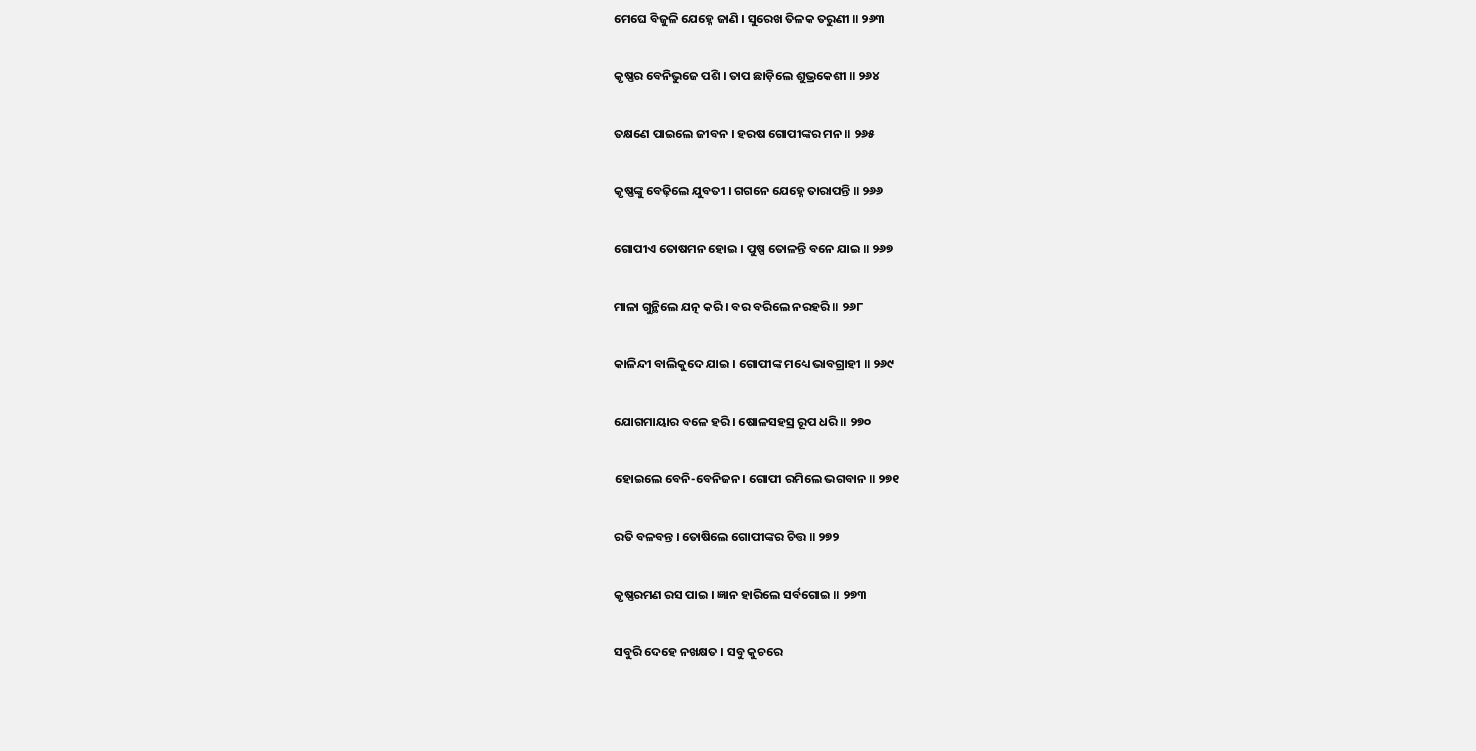ମେଘେ ବିଜୁଳି ଯେହ୍ନେ ଜାଣି । ସୁରେଖ ତିଳକ ତରୁଣୀ ॥ ୨୬୩

କୃଷ୍ଣର ବେନିଭୁଜେ ପଶି । ତାପ ଛାଡ଼ିଲେ ଶୁଭ୍ରକେଶୀ ॥ ୨୬୪

ତକ୍ଷଣେ ପାଇଲେ ଜୀବନ । ହରଷ ଗୋପୀଙ୍କର ମନ ॥ ୨୬୫

କୃଷ୍ଣଙ୍କୁ ବେଢ଼ିଲେ ଯୁବତୀ । ଗଗନେ ଯେହ୍ନେ ତାରାପନ୍ତି ॥ ୨୬୬

ଗୋପୀଏ ତୋଷମନ ହୋଇ । ପୁଷ୍ପ ତୋଳନ୍ତି ବନେ ଯାଇ ॥ ୨୬୭

ମାଳା ଗୁନ୍ଥିଲେ ଯତ୍ନ କରି । ବର ବରିଲେ ନରହରି ॥ ୨୬୮

କାଳିନ୍ଦୀ ବାଲିକୁଦେ ଯାଇ । ଗୋପୀଙ୍କ ମଧ୍ୟେ ଭାବଗ୍ରାହୀ ॥ ୨୬୯

ଯୋଗମାୟାର ବଳେ ହରି । ଷୋଳସହସ୍ର ରୂପ ଧରି ॥ ୨୭୦

ହୋଇଲେ ବେନି-ବେନିଜନ । ଗୋପୀ ରମିଲେ ଭଗବାନ ॥ ୨୭୧

ରତି ବଳବନ୍ତ । ତୋଷିଲେ ଗୋପୀଙ୍କର ଚିତ୍ତ ॥ ୨୭୨

କୃଷ୍ଣରମଣ ରସ ପାଇ । ଜ୍ଞାନ ହାରିଲେ ସର୍ବଗୋଇ ॥ ୨୭୩

ସବୁରି ଦେହେ ନଖକ୍ଷତ । ସବୁ କୁଚରେ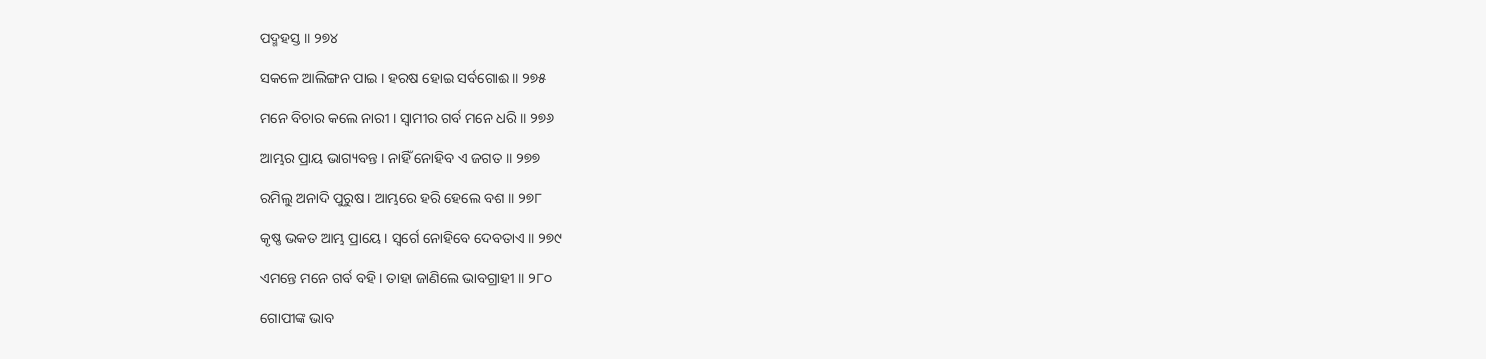ପଦ୍ମହସ୍ତ ॥ ୨୭୪

ସକଳେ ଆଲିଙ୍ଗନ ପାଇ । ହରଷ ହୋଇ ସର୍ବଗୋଈ ॥ ୨୭୫

ମନେ ବିଚାର କଲେ ନାରୀ । ସ୍ୱାମୀର ଗର୍ବ ମନେ ଧରି ॥ ୨୭୬

ଆମ୍ଭର ପ୍ରାୟ ଭାଗ୍ୟବନ୍ତ । ନାହିଁ ନୋହିବ ଏ ଜଗତ ॥ ୨୭୭

ରମିଲୁ ଅନାଦି ପୁରୁଷ । ଆମ୍ଭରେ ହରି ହେଲେ ବଶ ॥ ୨୭୮

କୃଷ୍ଣ ଭକତ ଆମ୍ଭ ପ୍ରାୟେ । ସ୍ୱର୍ଗେ ନୋହିବେ ଦେବତାଏ ॥ ୨୭୯

ଏମନ୍ତେ ମନେ ଗର୍ବ ବହି । ତାହା ଜାଣିଲେ ଭାବଗ୍ରାହୀ ॥ ୨୮୦

ଗୋପୀଙ୍କ ଭାବ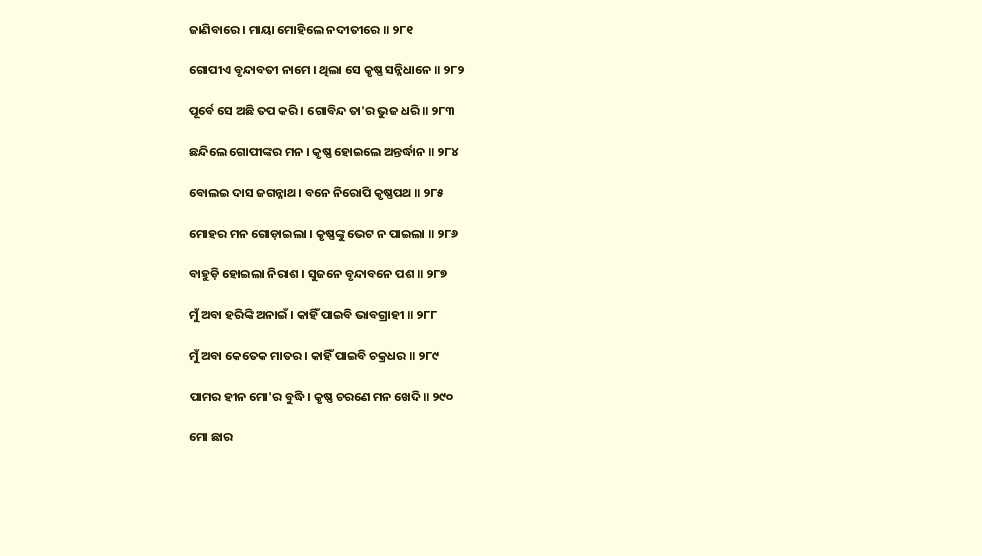ଜାଣିବାରେ । ମାୟା ମୋହିଲେ ନଦୀତୀରେ ॥ ୨୮୧

ଗୋପୀଏ ବୃନ୍ଦାବତୀ ନାମେ । ଥିଲା ସେ କୃଷ୍ଣ ସନ୍ନିଧାନେ ॥ ୨୮୨

ପୂର୍ବେ ସେ ଅଛି ତପ କରି । ଗୋବିନ୍ଦ ତା'ର ଭୁଜ ଧରି ॥ ୨୮୩

ଛନ୍ଦିଲେ ଗୋପୀଙ୍କର ମନ । କୃଷ୍ଣ ହୋଇଲେ ଅନ୍ତର୍ଦ୍ଧାନ ॥ ୨୮୪

ବୋଲଇ ଦାସ ଜଗନ୍ନାଥ । ବନେ ନିରୋପି କୃଷ୍ଣପଥ ॥ ୨୮୫

ମୋହର ମନ ଗୋଡ଼ାଇଲା । କୃଷ୍ଣଙ୍କୁ ଭେଟ ନ ପାଇଲା ॥ ୨୮୬

ବାହୁଡ଼ି ହୋଇଲା ନିରାଶ । ସୁଜନେ ବୃନ୍ଦାବନେ ପଶ ॥ ୨୮୭

ମୁଁ ଅବା ହରିଙ୍କି ଅନାଇଁ । କାହିଁ ପାଇବି ଭାବଗ୍ରାହୀ ॥ ୨୮୮

ମୁଁ ଅବା କେତେକ ମାତର । କାହିଁ ପାଇବି ଚକ୍ରଧର ॥ ୨୮୯

ପାମର ହୀନ ମୋ'ର ବୁଦ୍ଧି । କୃଷ୍ଣ ଚରଣେ ମନ ଖେଦି ॥ ୨୯୦

ମୋ ଛାର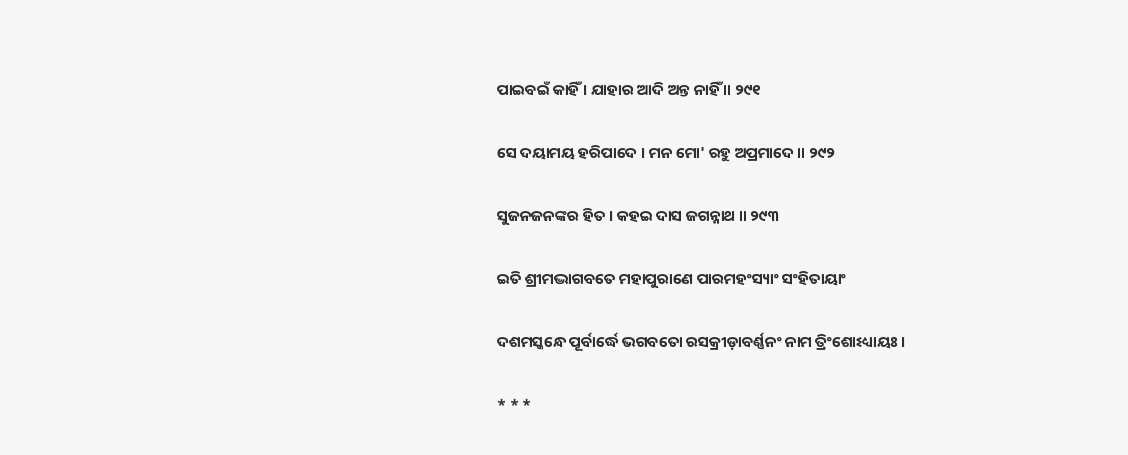ପାଇବଇଁ କାହିଁ । ଯାହାର ଆଦି ଅନ୍ତ ନାହିଁ ॥ ୨୯୧

ସେ ଦୟାମୟ ହରିପାଦେ । ମନ ମୋ' ରହୁ ଅପ୍ରମାଦେ ॥ ୨୯୨

ସୁଜନଜନଙ୍କର ହିତ । କହଇ ଦାସ ଜଗନ୍ନାଥ ॥ ୨୯୩

ଇତି ଶ୍ରୀମଦ୍ଭାଗବତେ ମହାପୁରାଣେ ପାରମହଂସ୍ୟାଂ ସଂହିତାୟାଂ

ଦଶମସ୍କନ୍ଧେ ପୂର୍ବାର୍ଦ୍ଧେ ଭଗବତୋ ରସକ୍ରୀଡ଼ାବର୍ଣ୍ଣନଂ ନାମ ତ୍ରିଂଶୋଽଧ୍ୟାୟଃ ।

* * *